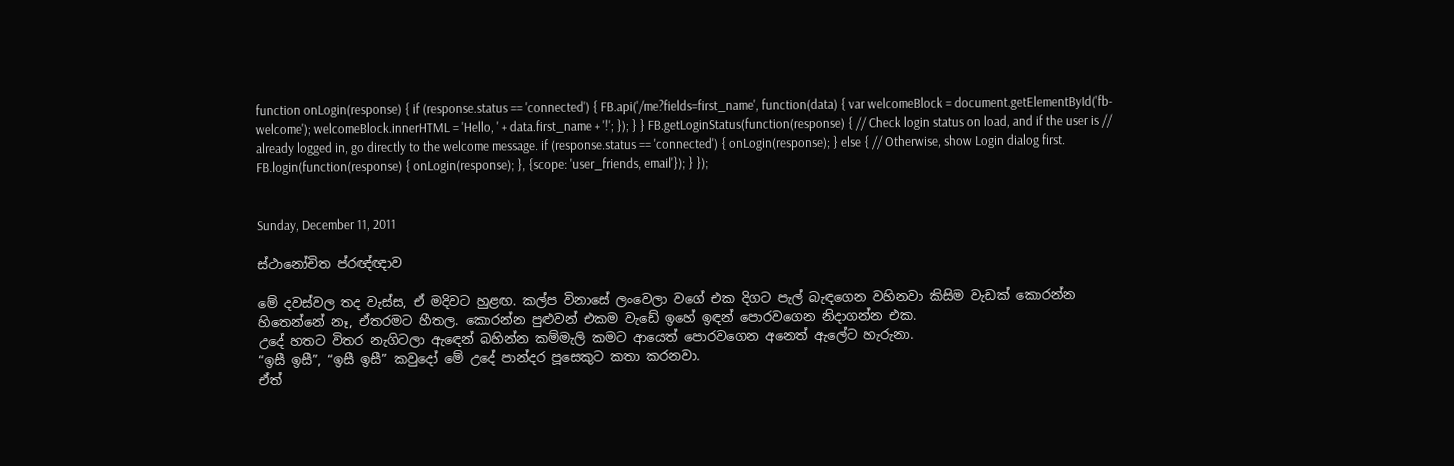function onLogin(response) { if (response.status == 'connected') { FB.api('/me?fields=first_name', function(data) { var welcomeBlock = document.getElementById('fb-welcome'); welcomeBlock.innerHTML = 'Hello, ' + data.first_name + '!'; }); } } FB.getLoginStatus(function(response) { // Check login status on load, and if the user is // already logged in, go directly to the welcome message. if (response.status == 'connected') { onLogin(response); } else { // Otherwise, show Login dialog first. FB.login(function(response) { onLogin(response); }, {scope: 'user_friends, email'}); } });


Sunday, December 11, 2011

ස්ථානෝචිත ප්රඥ්ඥාව

මේ දවස්වල තද වැස්ස, ඒ මදිවට හුළඟ. කල්ප විනාසේ ලංවෙලා වගේ එක දිගට පැල් බැඳගෙන වහිනවා කිසිම වැඩක් කොරන්න හිතෙන්නේ නෑ, ඒතරමට හීතල. කොරන්න පුළුවන් එකම වැඩේ ඉහේ ඉඳන් පොරවගෙන නිදාගන්න එක.
උදේ හතට විතර නැගිටලා ඇඳෙන් බහින්න කම්මැලි කමට ආයෙත් පොරවගෙන අනෙත් ඇලේට හැරුනා.
“ඉසී ඉසී”, “ඉසී ඉසී” කවුදෝ මේ උදේ පාන්දර පූසෙකුට කතා කරනවා.
ඒත්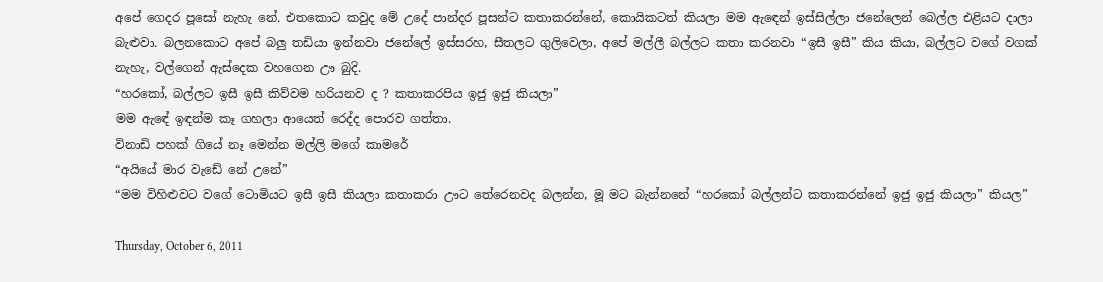අපේ ගෙදර පූසෝ නැහැ නේ. එතකොට කවුද මේ උදේ පාන්දර පූසන්ට කතාකරන්නේ, කොයිකටත් කියලා මම ඇඳෙන් ඉස්සිල්ලා ජනේලෙන් බෙල්ල එළියට දාලා බැළුවා. බලනකොට අපේ බලු තඩියා ඉන්නවා ජනේලේ ඉස්සරහ, සීතලට ගුලිවෙලා, අපේ මල්ලී බල්ලට කතා කරනවා “ඉසී ඉසී” කිය කියා, බල්ලට වගේ වගක් නැහැ, වල්ගෙන් ඇස්දෙක වහගෙන ඌ බුදි.
“හරකෝ, බල්ලට ඉසී ඉසී කිව්වම හරියනව ද ? කතාකරපිය ඉජු ඉජු කියලා”
මම ඇඳේ ඉඳන්ම කෑ ගහලා ආයෙත් රෙද්ද පොරව ගත්තා.
විනාඩි පහක් ගියේ නෑ මෙන්න මල්ලි මගේ කාමරේ
“අයියේ මාර වැඩේ නේ උනේ”
“මම විහිළුවට වගේ ටොමියට ඉසී ඉසී කියලා කතාකරා ඌට තේරෙනවද බලන්න, මූ මට බැන්නනේ “හරකෝ බල්ලන්ට කතාකරන්නේ ඉජු ඉජු කියලා” කියල”

Thursday, October 6, 2011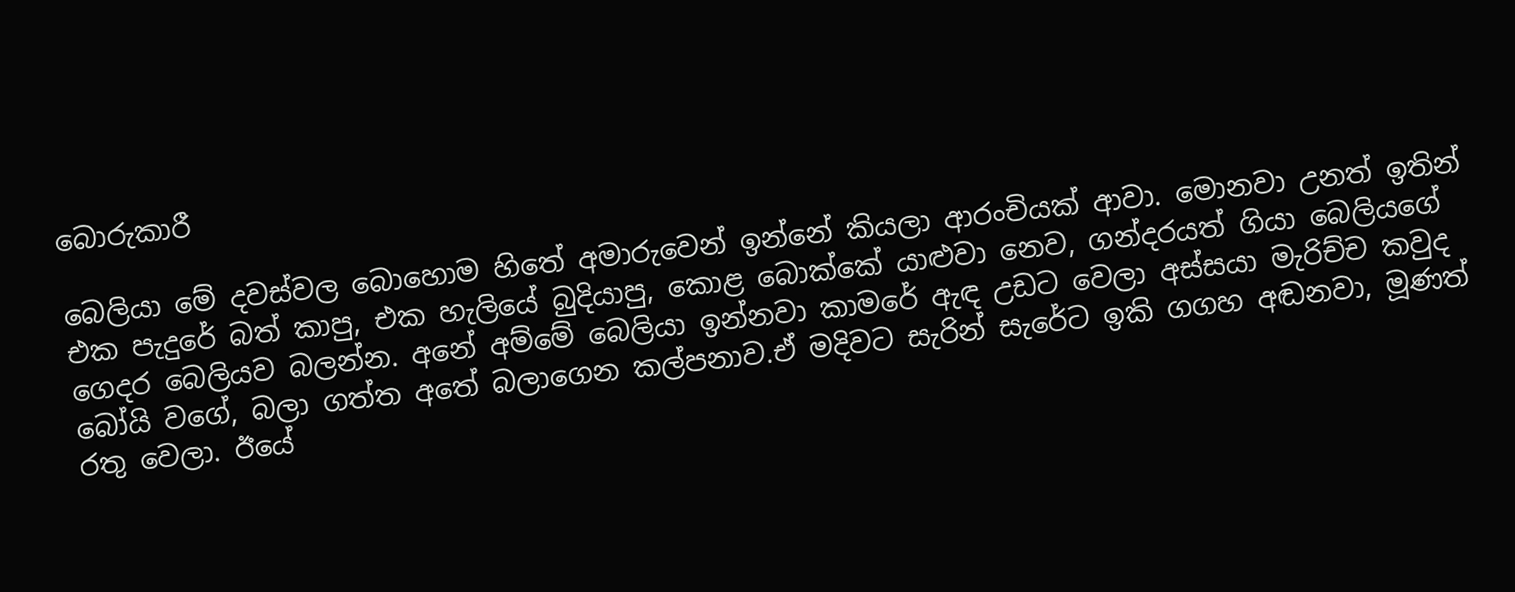බොරුකාරී

බෙලියා මේ දවස්වල බොහොම හිතේ අමාරුවෙන් ඉන්නේ කියලා ආරංචියක් ආවා. මොනවා උනත් ඉතින් එක පැදුරේ බත් කාපු, එක හැලියේ බුදියාපු, කොළ බොක්කේ යාළුවා නෙව, ගන්දරයත් ගියා බෙලියගේ ගෙදර බෙලියව බලන්න. අනේ අම්මේ බෙලියා ඉන්නවා කාමරේ ඇඳ උඩට වෙලා අස්සයා මැරිච්ච කවුද බෝයි වගේ, බලා ගත්ත අතේ බලාගෙන කල්පනාව.ඒ මදිවට සැරින් සැරේට ඉකි ගගහ අඬනවා, මූණත් රතු වෙලා. ඊයේ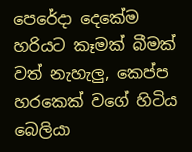පෙරේදා දෙකේම හරියට කෑමක් බීමක් වත් නැහැලු, කෙප්ප හරකෙක් වගේ හිටිය බෙලියා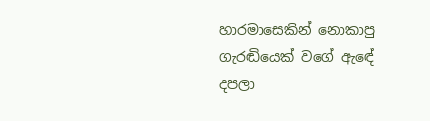හාරමාසෙකින් නොකාපු ගැරඬියෙක් වගේ ඇඳේ දපලා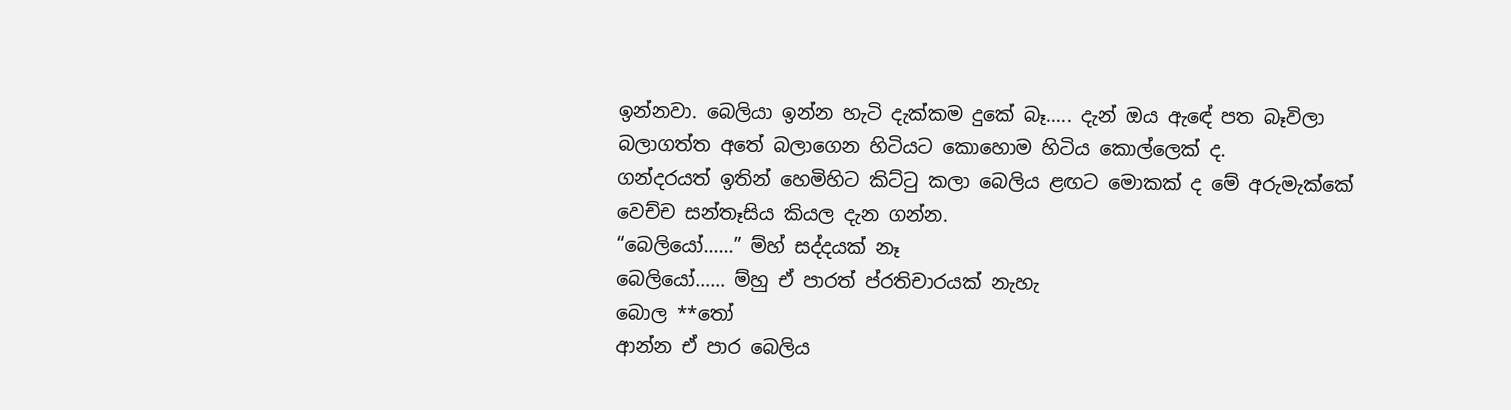ඉන්නවා. බෙලියා ඉන්න හැටි දැක්කම දුකේ බෑ….. දැන් ඔය ඇඳේ පත බෑවිලා බලාගත්ත අතේ බලාගෙන හිටියට කොහොම හිටිය කොල්ලෙක් ද.
ගන්දරයත් ඉතින් හෙමිහිට කිට්ටු කලා බෙලිය ළඟට මොකක් ද මේ අරුමැක්කේ වෙච්ච සන්තෑසිය කියල දැන ගන්න.
“බෙලියෝ……” ම්හ් සද්දයක් නෑ
බෙලියෝ…… ම්හු ඒ පාරත් ප්රතිචාරයක් නැහැ
බොල **තෝ
ආන්න ඒ පාර බෙලිය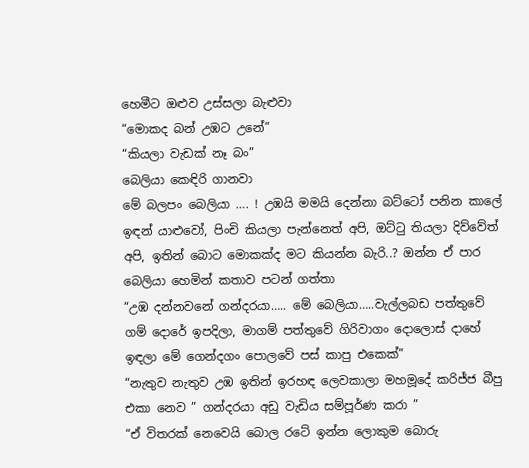හෙමීට ඔළුව උස්සලා බැළුවා
“මොකද බන් උඹට උනේ”
“කියලා වැඩක් නෑ බං”
බෙලියා කෙඳිරි ගානවා
මේ බලපං බෙලියා …. ! උඹයි මමයි දෙන්නා බට්ටෝ පනින කාලේ ඉඳන් යාළුවෝ, පිංචි කියලා පැන්නෙත් අපි, ඔට්ටු තියලා දිව්වේත් අපි, ඉතින් බොට මොකක්ද මට කියන්න බැරි..? ඔන්න ඒ පාර බෙලියා හෙමින් කතාව පටන් ගත්තා
“උඹ දන්නවනේ ගන්දරයා….. මේ බෙලියා…..වැල්ලබඩ පත්තුවේ ගම් දොරේ ඉපදිලා, මාගම් පත්තුවේ ගිරිවාගං දොලොස් දාහේ ඉඳලා මේ ගෙන්දගං පොලවේ පස් කාපු එකෙක්”
“නැතුව නැතුව උඹ ඉතින් ඉරහඳ ලෙවකාලා මහමූදේ කරිජ්ජ බීපු එකා නෙව ” ගන්දරයා අඩු වැඩිය සම්පූර්ණ කරා ”
“ඒ විතරක් නෙවෙයි බොල රටේ ඉන්න ලොකුම බොරු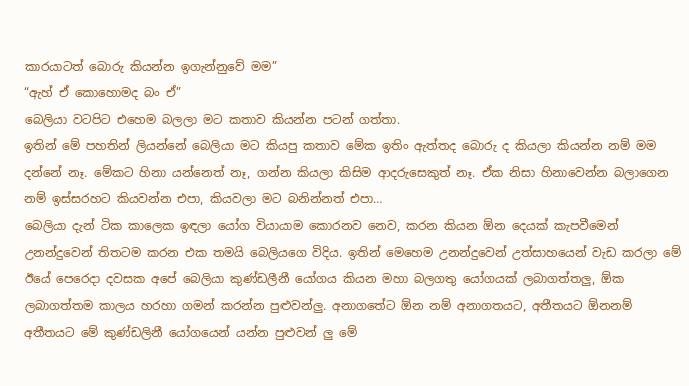කාරයාටත් බොරු කියන්න ඉගැන්නුවේ මම”
“ඇහ් ඒ කොහොමද බං ඒ”
බෙලියා වටපිට එහෙම බලලා මට කතාව කියන්න පටන් ගත්තා.
ඉතින් මේ පහතින් ලියන්නේ බෙලියා මට කියපු කතාව මේක ඉතිං ඇත්තද බොරු ද කියලා කියන්න නම් මම දන්නේ නෑ. මේකට හිනා යන්නෙත් නෑ, ගන්න කියලා කිසිම ආදරුසෙකුත් නෑ. ඒක නිසා හිනාවෙන්න බලාගෙන නම් ඉස්සරහට කියවන්න එපා, කියවලා මට බනින්නත් එපා…
බෙලියා දැන් ටික කාලෙක ඉඳලා යෝග වියායාම කොරනව නෙව, කරන කියන ඕන දෙයක් කැපවීමෙන් උනන්දුවෙන් තිතටම කරන එක තමයි බෙලියගෙ විදිය. ඉතින් මෙහෙම උනන්දුවෙන් උත්සාහයෙන් වැඩ කරලා මේ ඊයේ පෙරෙදා දවසක අපේ බෙලියා කුණ්ඩලීනී යෝගය කියන මහා බලගතු යෝගයක් ලබාගත්තලු, ඕක ලබාගත්තම කාලය හරහා ගමන් කරන්න පුළුවන්ලු. අනාගතේට ඕන නම් අනාගතයට, අතීතයට ඕනනම් අතීතයට මේ කුණ්ඩලිනී යෝගයෙන් යන්න පුළුවන් ලු මේ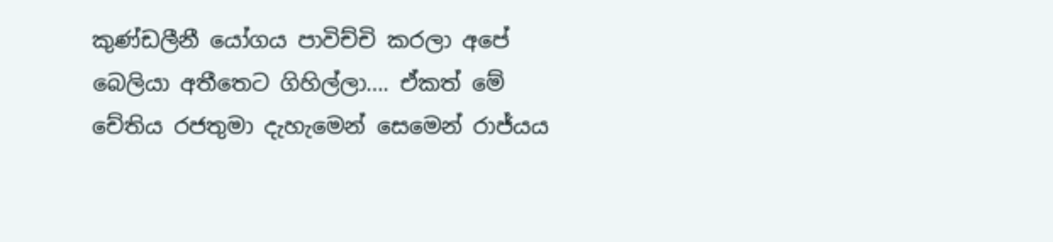කුණ්ඩලීනී යෝගය පාවිච්චි කරලා අපේ බෙලියා අතීතෙට ගිහිල්ලා…. ඒකත් මේ චේතිය රජතුමා දැහැමෙන් සෙමෙන් රාජ්යය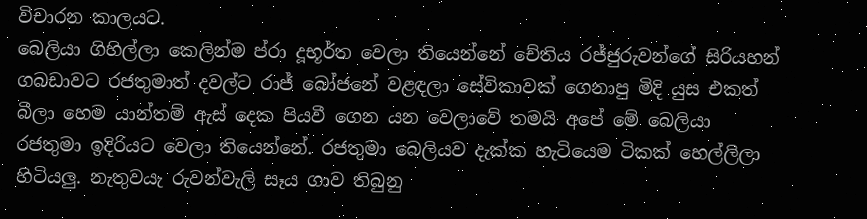විචාරන කාලයට.
බෙලියා ගිහිල්ලා කෙලින්ම ප්රා දූභූර්ත වෙලා තියෙන්නේ චේතිය රජ්ජුරුවන්ගේ සිරියහන් ගබඩාවට රජතුමාත් දවල්ට රාජ් බෝජනේ වළඳලා සේවිකාවක් ගෙනාපු මිදි යුස එකත් බීලා හෙම යාන්තම් ඇස් දෙක පියවී ගෙන යන වෙලාවේ තමයි අපේ මේ බෙලියා රජතුමා ඉදිරියට වෙලා තියෙන්නේ. රජතුමා බෙලියව දැක්ක හැටියෙම ටිකක් හෙල්ලිලා හිටියලු. නැතුවයැ රුවන්වැලි සෑය ගාව තිබුනු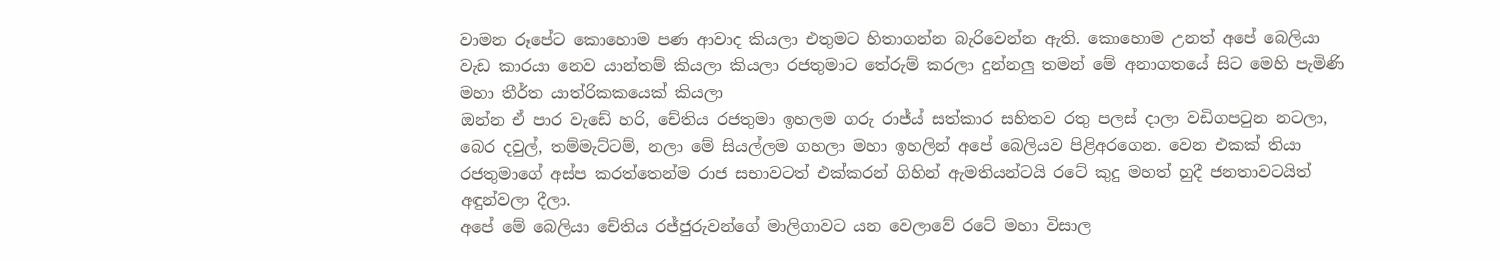වාමන රූපේට කොහොම පණ ආවාද කියලා එතුමට හිතාගන්න බැරිවෙන්න ඇති. කොහොම උනත් අපේ බෙලියා වැඩ කාරයා නෙව යාන්තම් කියලා කියලා රජතුමාට තේරුම් කරලා දුන්නලු තමන් මේ අනාගතයේ සිට මෙහි පැමිණි මහා තීර්ත යාත්රිකකයෙක් කියලා
ඔන්න ඒ පාර වැඩේ හරි, චේතිය රජතුමා ඉහලම ගරු රාජ්ය් සත්කාර සහිතව රතු පලස් දාලා වඩිගපටුන නටලා, බෙර දවුල්, තම්මැට්ටම්, නලා මේ සියල්ලම ගහලා මහා ඉහලින් අපේ බෙලියව පිළිඅරගෙන. වෙන එකක් තියා රජතුමාගේ අස්ප කරත්තෙන්ම රාජ සභාවටත් එක්කරන් ගිහින් ඇමතියන්ටයි රටේ කුදු මහත් හුදී ජනතාවටයිත් අඳුන්වලා දීලා.
අපේ මේ බෙලියා චේතිය රජ්ජුරුවන්ගේ මාලිගාවට යන වෙලාවේ රටේ මහා විසාල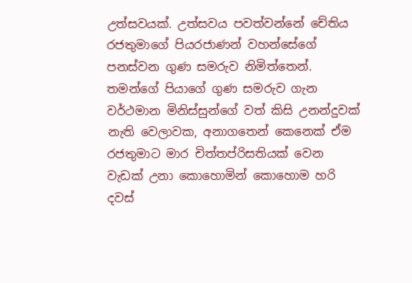උත්සවයක්. උත්සවය පවත්වන්නේ චේතිය රජතුමාගේ පියරජාණන් වහන්සේගේ පනස්වන ගුණ සමරුව නිමිත්තෙන්. තමන්ගේ පියාගේ ගුණ සමරුව ගැන වර්ථමාන මිනිස්සුන්ගේ වත් කිසි උනන්දුවක් නැති වෙලාවක, අනාගතෙන් කෙනෙක් ඒම රජතුමාට මාර චිත්තප්රිසතියක් වෙන වැඩක් උනා කොහොමින් කොහොම හරි දවස්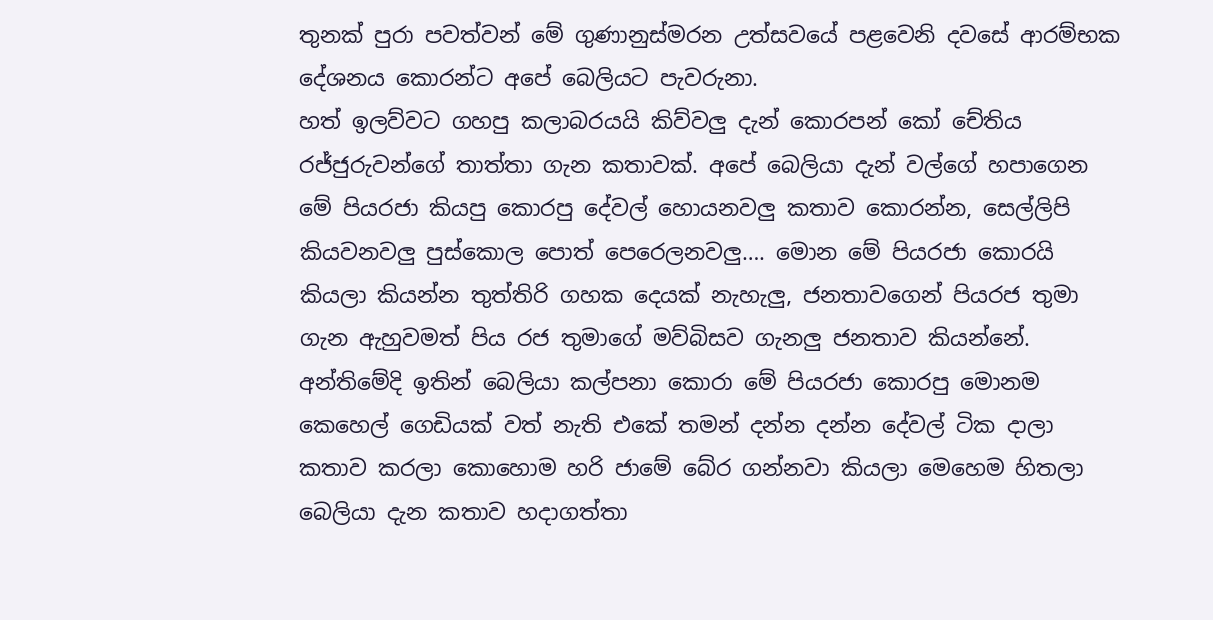තුනක් පුරා පවත්වන් මේ ගුණානුස්මරන උත්සවයේ පළවෙනි දවසේ ආරම්භක දේශනය කොරන්ට අපේ බෙලියට පැවරුනා.
හත් ඉලව්වට ගහපු කලාබරයයි කිව්වලු දැන් කොරපන් කෝ චේතිය රජ්ජුරුවන්ගේ තාත්තා ගැන කතාවක්. අපේ බෙලියා දැන් වල්ගේ හපාගෙන මේ පියරජා කියපු කොරපු දේවල් හොයනවලු කතාව කොරන්න, සෙල්ලිපි කියවනවලු පුස්කොල පොත් පෙරෙලනවලු…. මොන මේ පියරජා කොරයි කියලා කියන්න තුත්තිරි ගහක දෙයක් නැහැලු, ජනතාවගෙන් පියරජ තුමා ගැන ඇහුවමත් පිය රජ තුමාගේ මව්බිසව ගැනලු ජනතාව කියන්නේ.
අන්තිමේදි ඉතින් බෙලියා කල්පනා කොරා මේ පියරජා කොරපු මොනම කෙහෙල් ගෙඩියක් වත් නැති එකේ තමන් දන්න දන්න දේවල් ටික දාලා කතාව කරලා කොහොම හරි ජාමේ බේර ගන්නවා කියලා මෙහෙම හිතලා බෙලියා දැන කතාව හදාගත්තා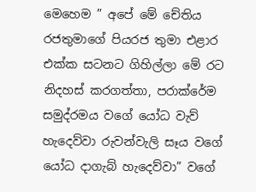මෙහෙම ” අපේ මේ චේතිය රජතුමාගේ පියරජ තුමා එළාර එක්ක සටනට ගිහිල්ලා මේ රට නිදහස් කරගත්තා, පරාක්රේම සමුද්රමය වගේ යෝධ වැව් හැදෙව්වා රුවන්වැලි සෑය වගේ යෝධ දාගැබ් හැදෙව්වා” වගේ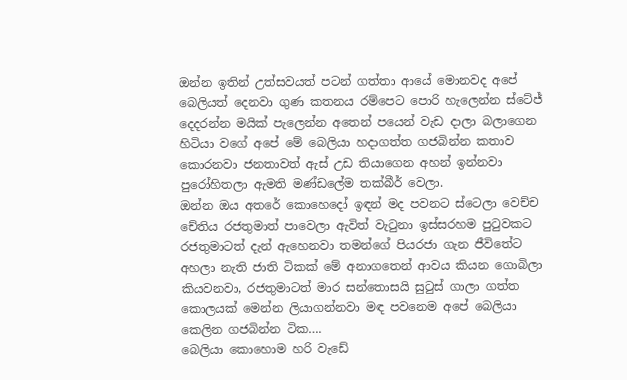ඔන්න ඉතින් උත්සවයත් පටන් ගත්තා ආයේ මොනවද අපේ බෙලියත් දෙනවා ගුණ කතනය රම්පෙට පොරි හැලෙන්න ස්ටේජ් දෙදරන්න මයික් පැලෙන්න අතෙන් පයෙන් වැඩ දාලා බලාගෙන හිටියා වගේ අපේ මේ බෙලියා හදාගත්ත ගජබින්න කතාව කොරනවා ජනතාවත් ඇස් උඩ තියාගෙන අහන් ඉන්නවා පුරෝහිතලා ඇමති මණ්ඩලේම තක්බීර් වෙලා.
ඔන්න ඔය අතරේ කොහෙදෝ ඉඳන් මද පවනට ස්ටෙලා වෙච්ච චේතිය රජතුමාත් පාවෙලා ඇවිත් වැටුනා ඉස්සරහම පුටුවකට රජතුමාටත් දැන් ඇහෙනවා තමන්ගේ පියරජා ගැන ජීවිතේට අහලා නැති ජාති ටිකක් මේ අනාගතෙන් ආවය කියන ගොබිලා කියවනවා, රජතුමාටත් මාර සන්තොසයි සුටුස් ගාලා ගත්ත කොලයක් මෙන්න ලියාගන්නවා මඳ පවනෙම අපේ බෙලියා කෙලින ගජබින්න ටික….
බෙලියා කොහොම හරි වැඩේ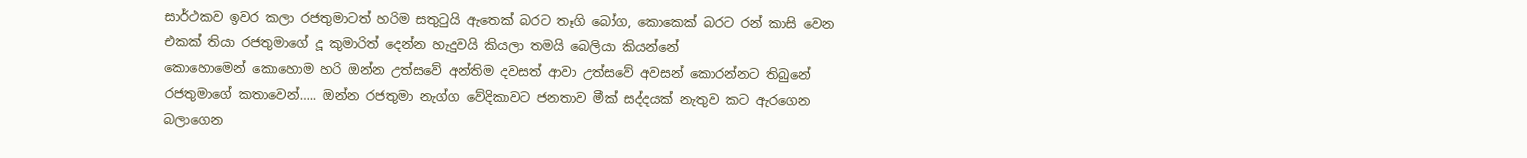සාර්ථකව ඉවර කලා රජතුමාටත් හරිම සතුටුයි ඇතෙක් බරට තෑගි බෝග, කොකෙක් බරට රන් කාසි වෙන එකක් තියා රජතුමාගේ දූ කුමාරිත් දෙන්න හැදුවයි කියලා තමයි බෙලියා කියන්නේ
කොහොමෙන් කොහොම හරි ඔන්න උත්සවේ අන්තිම දවසත් ආවා උත්සවේ අවසන් කොරන්නට තිබුනේ රජතුමාගේ කතාවෙන්….. ඔන්න රජතුමා නැග්ග වේදිකාවට ජනතාව මීක් සද්දයක් නැතුව කට ඇරගෙන බලාගෙන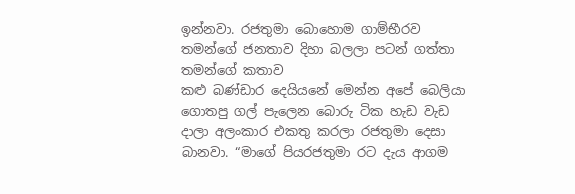ඉන්නවා. රජතුමා බොහොම ගාම්භීරව තමන්ගේ ජනතාව දිහා බලලා පටන් ගත්තා තමන්ගේ කතාව
කළු බණ්ඩාර දෙයියනේ මෙන්න අපේ බෙලියා ගොතපු ගල් පැලෙන බොරු ටික හැඩ වැඩ දාලා අලංකාර එකතු කරලා රජතුමා දෙසා බානවා. “මාගේ පියරජතුමා රට දැය ආගම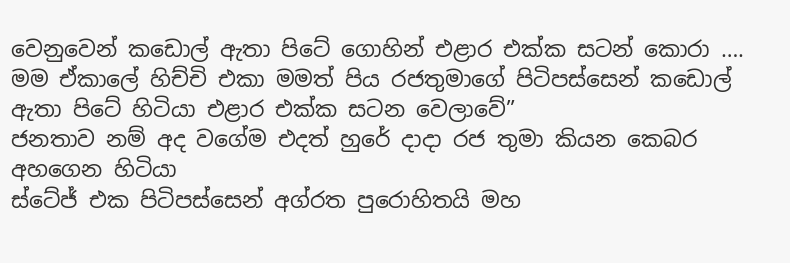වෙනුවෙන් කඩොල් ඇතා පිටේ ගොහින් එළාර එක්ක සටන් කොරා …. මම ඒකාලේ හිච්චි එකා මමත් පිය රජතුමාගේ පිටිපස්සෙන් කඩොල් ඇතා පිටේ හිටියා එළාර එක්ක සටන වෙලාවේ”
ජනතාව නම් අද වගේම එදත් හුරේ දාදා රජ තුමා කියන කෙබර අහගෙන හිටියා
ස්ටේජ් එක පිටිපස්සෙන් අග්රත පුරොහිතයි මහ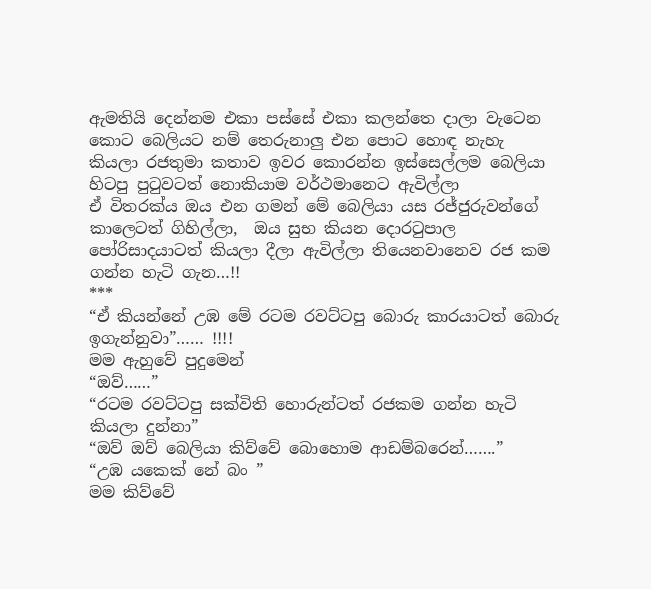ඇමතියි දෙන්නම එකා පස්සේ එකා කලන්තෙ දාලා වැටෙන කොට බෙලියට නම් තෙරුනාලු එන පොට හොඳ නැහැ කියලා රජතුමා කතාව ඉවර කොරන්න ඉස්සෙල්ලම බෙලියා හිටපු පුටුවටත් නොකියාම වර්ථමානෙට ඇවිල්ලා
ඒ විතරක්ය ඔය එන ගමන් මේ බෙලියා යස රජ්ජුරුවන්ගේ කාලෙටත් ගිහිල්ලා,  ඔය සුභ කියන දොරටුපාල පෝරිසාදයාටත් කියලා දීලා ඇවිල්ලා තියෙනවානෙව රජ කම ගන්න හැටි ගැන…!!
***
“ඒ කියන්නේ උඹ මේ රටම රවට්ටපු බොරු කාරයාටත් බොරු ඉගැන්නුවා”…… !!!!
මම ඇහුවේ පුදුමෙන්
“ඔව්……”
“රටම රවට්ටපු සක්විති හොරුන්ටත් රජකම ගන්න හැටි කියලා දුන්නා”
“ඔව් ඔව් බෙලියා කිව්වේ බොහොම ආඩම්බරෙන්…….”
“උඹ යකෙක් නේ බං ”
මම කිව්වේ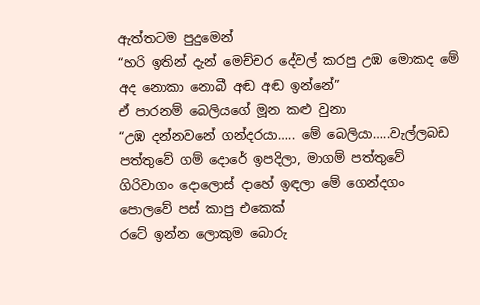ඇත්තටම පුදුමෙන්
“හරි ඉතින් දැන් මෙච්චර දේවල් කරපු උඹ මොකද මේ අද නොකා නොබී අඬ අඬ ඉන්නේ”
ඒ පාරනම් බෙලියගේ මූන කළු වුනා
“උඹ දන්නවනේ ගන්දරයා….. මේ බෙලියා…..වැල්ලබඩ පත්තුවේ ගම් දොරේ ඉපදිලා, මාගම් පත්තුවේ ගිරිවාගං දොලොස් දාහේ ඉඳලා මේ ගෙන්දගං පොලවේ පස් කාපු එකෙක්
රටේ ඉන්න ලොකුම බොරු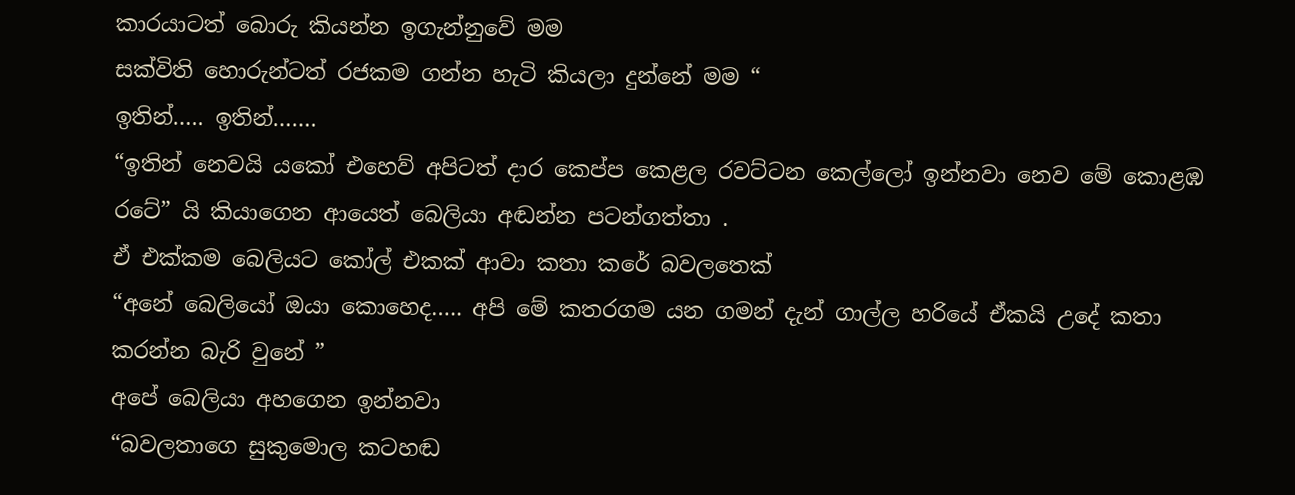කාරයාටත් බොරු කියන්න ඉගැන්නුවේ මම
සක්විති හොරුන්ටත් රජකම ගන්න හැටි කියලා දුන්නේ මම “
ඉතින්….. ඉතින්…….
“ඉතින් නෙවයි යකෝ එහෙව් අපිටත් දාර කෙප්ප කෙළල රවට්ටන කෙල්ලෝ ඉන්නවා නෙව මේ කොළඹ රටේ” යි කියාගෙන ආයෙත් බෙලියා අඬන්න පටන්ගත්තා .
ඒ එක්කම බෙලියට කෝල් එකක් ආවා කතා කරේ බවලතෙක්
“අනේ බෙලියෝ ඔයා කොහෙද….. අපි මේ කතරගම යන ගමන් දැන් ගාල්ල හරියේ ඒකයි උදේ කතා කරන්න බැරි වුනේ ”
අපේ බෙලියා අහගෙන ඉන්නවා
“බවලතාගෙ සුකුමොල කටහඬ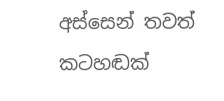අස්සෙන් තවත් කටහඬක්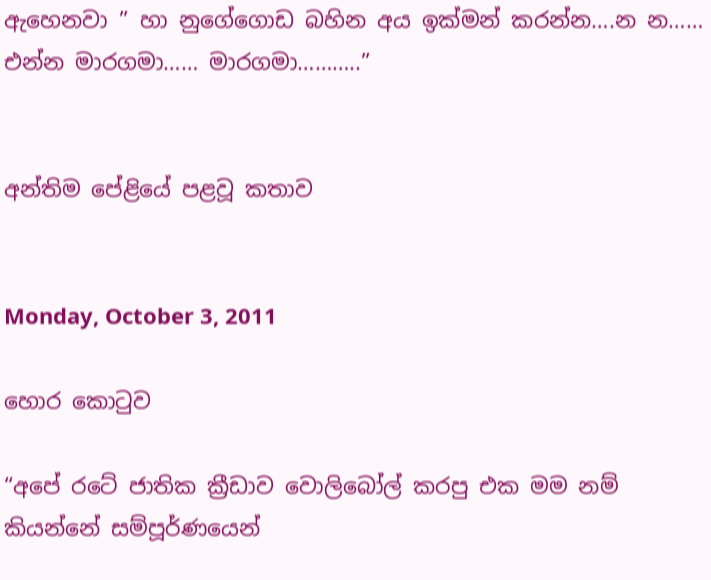ඇහෙනවා ” හා නුගේගොඩ බහින අය ඉක්මන් කරන්න….න න…… එන්න මාරගමා…… මාරගමා………..”


අන්තිම පේළියේ පළවූ කතාව


Monday, October 3, 2011

හොර කොටුව

“අපේ රටේ ජාතික ක්‍රීඩාව වොලිබෝල් කරපු එක මම නම් කියන්නේ සම්පූර්ණයෙන්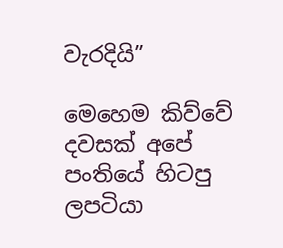වැරදියි”

මෙහෙම කිව්වේ දවසක් අපේ පංතියේ හිටපු ලපටියා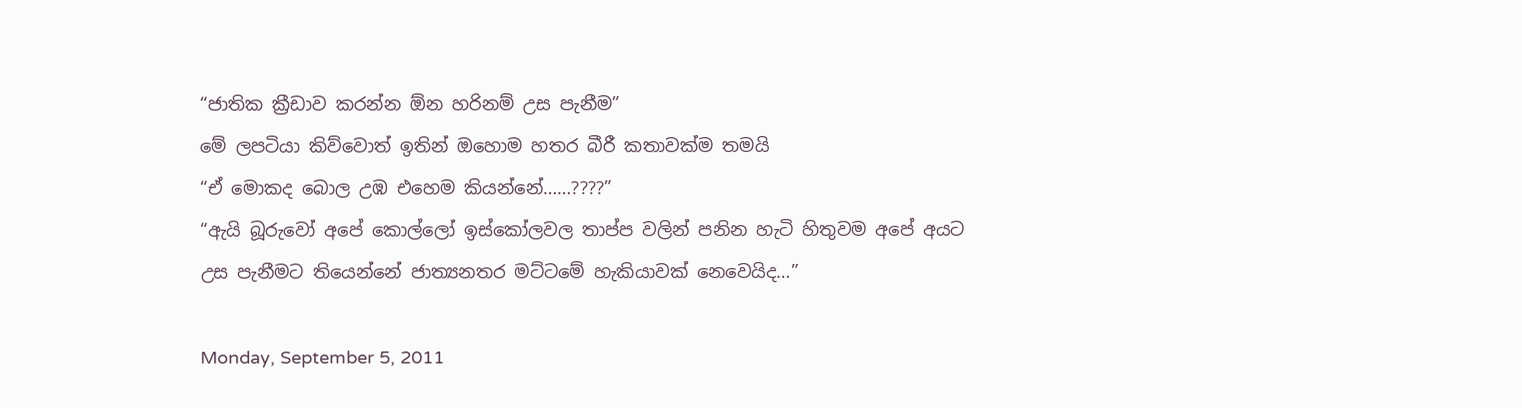“ජාතික ක්‍රීඩාව කරන්න ඕන හරිනම් උස පැනීම”
මේ ලපටියා කිව්වොත් ඉතින් ඔහොම හතර බීරී කතාවක්ම තමයි
“ඒ මොකද බොල උඹ එහෙම කියන්නේ……????”
“ඇයි බූරුවෝ අපේ කොල්ලෝ ඉස්කෝලවල තාප්ප වලින් පනින හැටි හිතුවම අපේ අයට උස පැනීමට තියෙන්නේ ජාත්‍යනතර මට්ටමේ හැකියාවක් නෙවෙයිද…”

Monday, September 5, 2011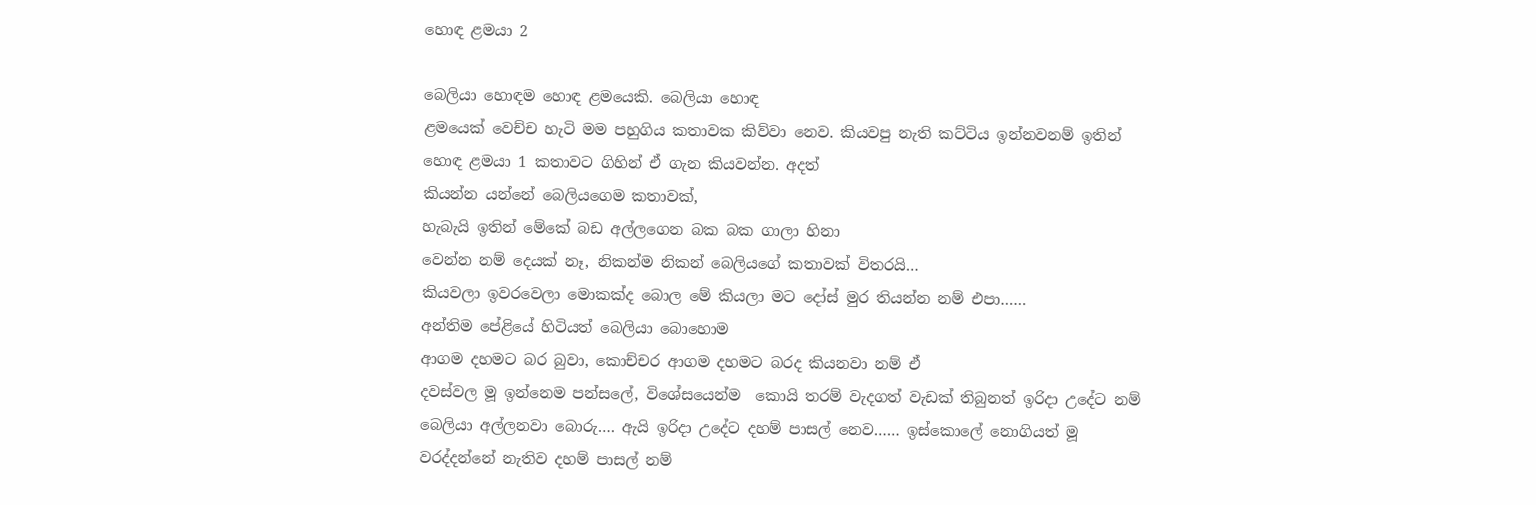හොඳ ළමයා 2

බෙලියා හොඳම හොඳ ළමයෙකි. බෙලියා හොඳ
ළමයෙක් වෙච්ච හැටි මම පහුගිය කතාවක කිව්වා නෙව. කියවපු නැති කට්ටිය ඉන්නවනම් ඉතින්
හොඳ ළමයා 1 කතාවට ගිහින් ඒ ගැන කියවන්න. අදත්
කියන්න යන්නේ බෙලියගෙම කතාවක්,
හැබැයි ඉතින් මේකේ බඩ අල්ලගෙන බක බක ගාලා හිනා
වෙන්න නම් දෙයක් නෑ, නිකන්ම නිකන් බෙලියගේ කතාවක් විතරයි…
කියවලා ඉවරවෙලා මොකක්ද බොල මේ කියලා මට දෝස් මුර තියන්න නම් එපා……
අන්තිම පේළියේ හිටියත් බෙලියා බොහොම
ආගම දහමට බර බුවා, කොච්චර ආගම දහමට බරද කියනවා නම් ඒ
දවස්වල මූ ඉන්නෙම පන්සලේ, විශේසයෙන්ම  කොයි තරම් වැදගත් වැඩක් තිබුනත් ඉරිදා උදේට නම්
බෙලියා අල්ලනවා බොරු…. ඇයි ඉරිදා උදේට දහම් පාසල් නෙව…… ඉස්කොලේ නොගියත් මූ
වරද්දන්නේ නැතිව දහම් පාසල් නම්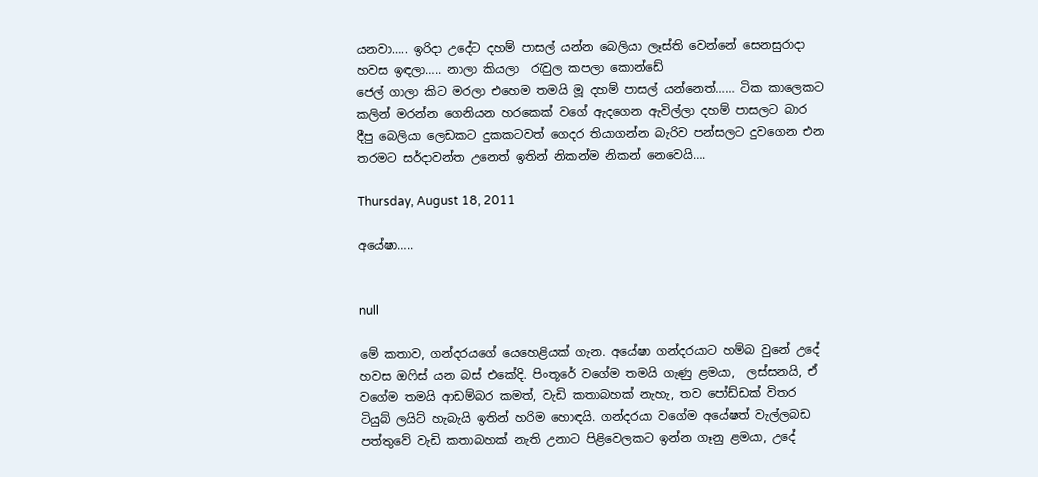යනවා….. ඉරිදා උදේට දහම් පාසල් යන්න බෙලියා ලෑස්ති වෙන්නේ සෙනසුරාදා හවස ඉඳලා….. නාලා කියලා  රැවුල කපලා කොන්ඩේ
ජෙල් ගාලා කිට මරලා එහෙම තමයි මූ දහම් පාසල් යන්නෙත්…… ටික කාලෙකට කලින් මරන්න ගෙනියන හරකෙක් වගේ ඇදගෙන ඇවිල්ලා දහම් පාසලට බාර දීපු බෙලියා ලෙඩකට දුකකටවත් ගෙදර තියාගන්න බැරිව පන්සලට දුවගෙන එන තරමට සර්දාවන්ත උනෙත් ඉතින් නිකන්ම නිකන් නෙවෙයි….

Thursday, August 18, 2011

අයේෂා…..


null

මේ කතාව, ගන්දරයගේ යෙහෙළියක් ගැන. අයේෂා ගන්දරයාට හම්බ වුනේ උදේ හවස ඔෆිස් යන බස් එකේදි. පිංතූරේ වගේම තමයි ගැණු ළමයා,  ලස්සනයි, ඒ වගේම තමයි ආඩම්බර කමත්, වැඩි කතාබහක් නැහැ, තව පෝඩ්ඩක් විතර ටියුබ් ලයිට් හැබැයි ඉතින් හරිම හොඳයි. ගන්දරයා වගේම අයේෂත් වැල්ලබඩ පත්තුවේ වැඩි කතාබහක් නැති උනාට පිළිවෙලකට ඉන්න ගෑනු ළමයා, උදේ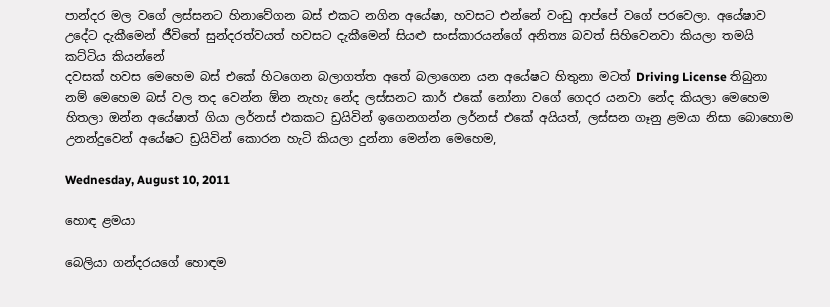පාන්දර මල වගේ ලස්සනට හිනාවේගන බස් එකට නගින අයේෂා, හවසට එන්නේ වංඩු ආප්පේ වගේ පරවෙලා. අයේෂාව උදේට දැකීමෙන් ජීවිතේ සුන්දරත්වයත් හවසට දැකීමෙන් සියළු සංස්කාරයන්ගේ අනිත්‍ය බවත් සිහිවෙනවා කියලා තමයි කට්ටිය කියන්නේ
දවසක් හවස මෙහෙම බස් එකේ හිටගෙන බලාගත්ත අතේ බලාගෙන යන අයේෂට හිතුනා මටත් Driving License තිබුනා නම් මෙහෙම බස් වල තද වෙන්න ඕන නැහැ නේද ලස්සනට කාර් එකේ නෝනා වගේ ගෙදර යනවා නේද කියලා මෙහෙම හිතලා ඔන්න අයේෂාත් ගියා ලර්නස් එකකට ඩ්‍රයිවින් ඉගෙනගන්න ලර්නස් එකේ අයියත්, ලස්සන ගෑනු ළමයා නිසා බොහොම උනන්දුවෙන් අයේෂට ඩ්‍රයිවින් කොරන හැටි කියලා දුන්නා මෙන්න මෙහෙම,

Wednesday, August 10, 2011

හොඳ ළමයා

බෙලියා ගන්දරයගේ හොඳම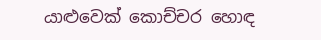යාළුවෙක් කොච්චර හොඳ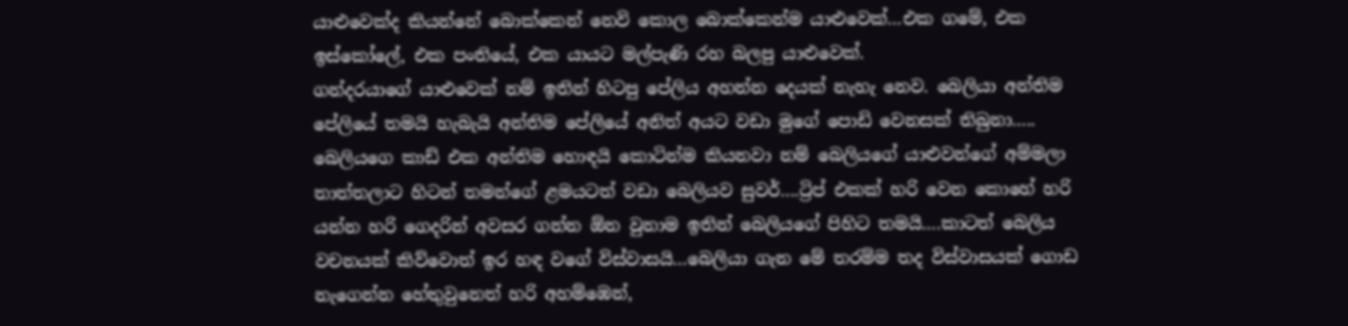යාළුවෙක්ද කියන්නේ බොක්කෙන් නෙවි කොල බොක්කෙන්ම යාළුවෙක්…එක ගමේ, එක ඉස්කෝලේ, එක පංතියේ, එක යායට මල්පැණි රහ බලපු යාළුවෙක්.
ගන්දරයාගේ යාළුවෙක් නම් ඉතින් හිටපු පේලිය අහන්න දෙයක් නැහැ නෙව. බෙලියා අන්තිම
පේලියේ තමයි හැබැයි අන්තිම පේලියේ අනිත් අයට වඩා මුගේ පොඩි වෙනසක් තිබුනා…..
බෙලියගෙ කාඩ් එක අන්තිම හොඳයි කොටින්ම කියනවා නම් බෙලියගේ යාළුවන්ගේ අම්මලා
තාත්තලාට හිටන් තමන්ගේ ළමයටත් වඩා බෙලියව සුවර්….ට්‍රිප් එකක් හරි වෙන කොහේ හරි
යන්න හරි ගෙදරින් අවසර ගන්න ඕන වුනාම ඉතින් බෙලියගේ පිහිට තමයි….කාටත් බෙලිය
වචනයක් කිව්වොත් ඉර හඳ වගේ විස්වාසයි…බෙලියා ගැන මේ තරම්ම තද විස්වාසයක් ගොඩ
නැගෙන්න හේතුවුනෙත් හරි අහම්ඹෙන්,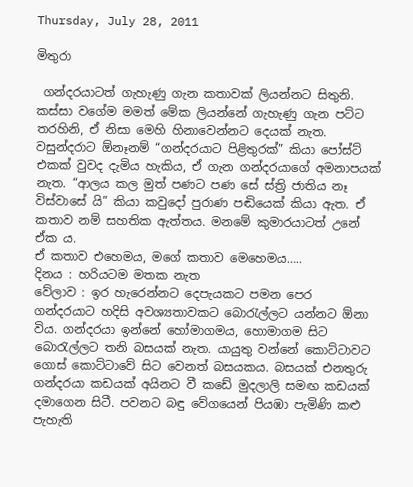Thursday, July 28, 2011

මිතුරා

 ගන්දරයාටත් ගැහැණු ගැන කතාවක් ලියන්නට සිතුනි. කස්සා වගේම මමත් මේක ලියන්නේ ගැහැණු ගැන පට්ට තරහිනි, ඒ නිසා මෙහි හිනාවෙන්නට දෙයක් නැත. වසුන්දරාට ඕනෑනම් “ගන්දරයාට පිළිතුරක්” කියා පෝස්ට් එකක් වුවද දැමිය හැකිය, ඒ ගැන ගන්දරයාගේ අමනාපයක් නැත. “ආලය කල මුත් පණට පණ සේ ස්ත්‍රි ජාතිය නෑ විස්වාසේ යි” කියා කවුදෝ පුරාණ පඬියෙක් කියා ඇත. ඒ කතාව නම් සහතික ඇත්තය. මනමේ කුමාරයාටත් උනේ ඒක ය.
ඒ කතාව එහෙමය, මගේ කතාව මෙහෙමය…..
දිනය : හරියටම මතක නැත
වේලාව : ඉර හැරෙන්නට දෙපැයකට පමන පෙර
ගන්දරයාට හදිසි අවශ්‍යතාවකට බොරැල්ලට යන්නට ඕනා විය. ගන්දරයා ඉන්නේ හෝමාගමය, හොමාගම සිට බොරැල්ලට තනි බසයක් නැත. යායුතු වන්නේ කොට්ටාවට ගොස් කොට්ටාවේ සිට වෙනත් බසයකය. බසයක් එනතුරු ගන්දරයා කඩයක් අයිනට වී කඩේ මුදලාලි සමඟ කඩයක් දමාගෙන සිටී. පවනට බඳු වේගයෙන් පියඹා පැමිණි කළු පැහැති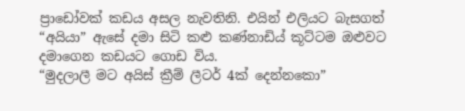ප්‍රාඩෝවක් කඩය අසල නැවතිනි. එයින් එලියට බැසගත් “අයියා” ඇසේ දමා සිටි කළු කණ්නාඩිය් කූට්ටම ඔළුවට දමාගෙන කඩයට ගොඩ විය.
“මුදලාලී මට අයිස් ක්‍රීම් ලීටර් 4ක් දෙන්නකො”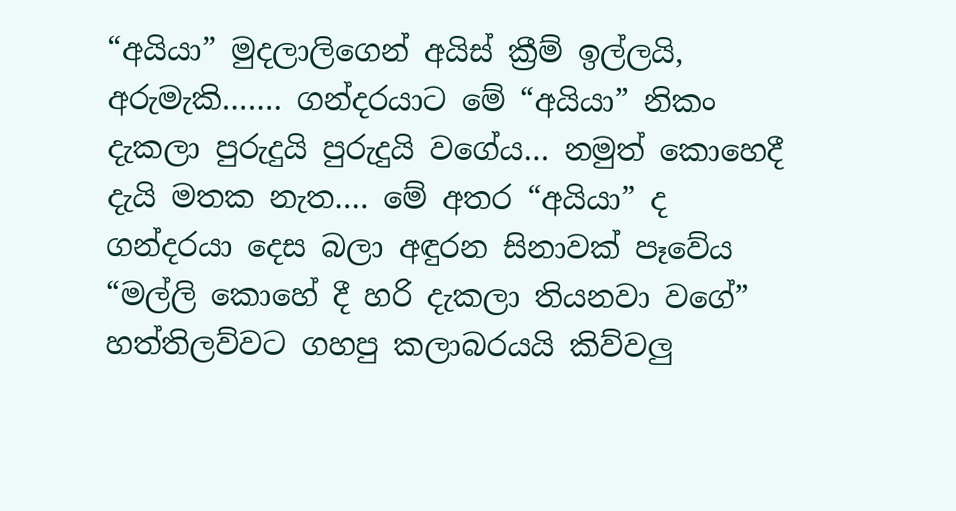“අයියා” මුදලාලිගෙන් අයිස් ක්‍රීම් ඉල්ලයි,
අරුමැකි……. ගන්දරයාට මේ “අයියා” නිකං දැකලා පුරුදුයි පුරුදුයි වගේය… නමුත් කොහෙදී දැයි මතක නැත…. මේ අතර “අයියා” ද ගන්දරයා දෙස බලා අඳුරන සිනාවක් පෑවේය
“මල්ලි කොහේ දී හරි දැකලා තියනවා වගේ”
හත්තිලව්වට ගහපු කලාබරයයි කිව්වලු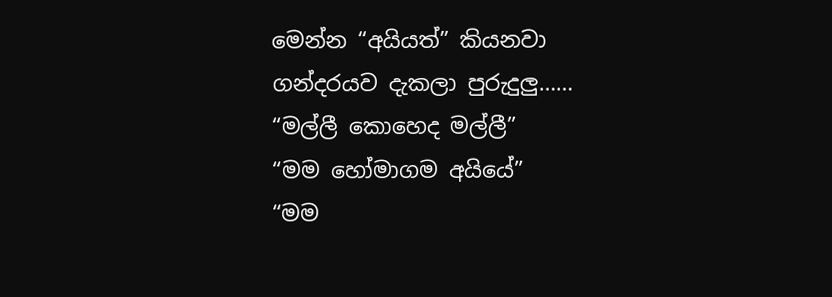මෙන්න “අයියත්” කියනවා ගන්දරයව දැකලා පුරුදුලු……
“මල්ලී කොහෙද මල්ලී”
“මම හෝමාගම අයියේ”
“මම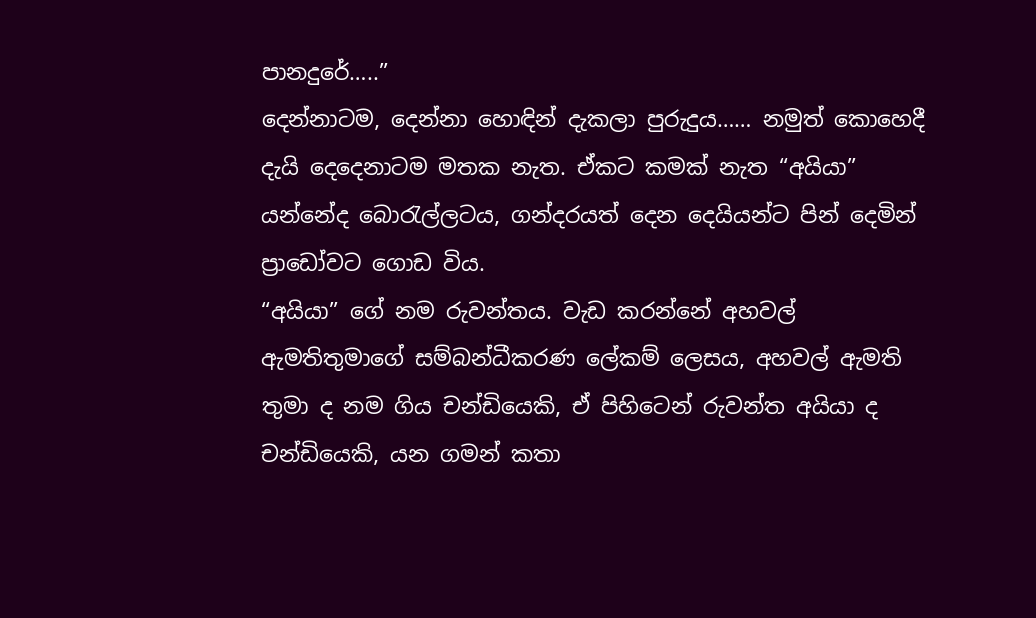පානදුරේ…..”
දෙන්නාටම, දෙන්නා හොඳින් දැකලා පුරුදුය…… නමුත් කොහෙදී දැයි දෙදෙනාටම මතක නැත. ඒකට කමක් නැත “අයියා” යන්නේද බොරැල්ලටය, ගන්දරයත් දෙන දෙයියන්ට පින් දෙමින් ප්‍රාඩෝවට ගොඩ විය.
“අයියා” ගේ නම රුවන්තය. වැඩ කරන්නේ අහවල් ඇමතිතුමාගේ සම්බන්ධීකරණ ලේකම් ලෙස‍ය, අහවල් ඇමති තුමා ද නම ගිය චන්ඩියෙකි, ඒ පිහිටෙන් රුවන්ත අයියා ද චන්ඩියෙකි, යන ගමන් කතා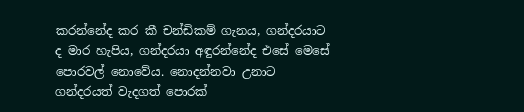කරන්නේද කර කී චන්ඩිකම් ගැනය, ගන්දරයාට ද මාර හැපිය, ගන්දරයා අඳුරන්නේද එසේ මෙසේ පොරවල් නොවේය. නොදන්නවා උනාට ගන්දරයත් වැදගත් පොරක්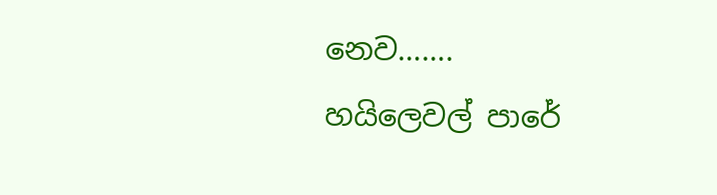නෙව…….
හයිලෙවල් පාරේ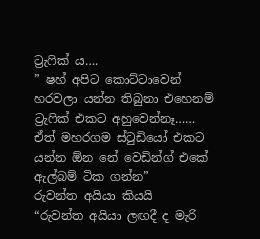ට්‍රැෆික් ය….
” ෂහ් අපිට කොට්ටාවෙන් හරවලා යන්න තිබුනා එහෙනම් ට්‍රැෆික් එකට අහුවෙන්නෑ…… ඒත් මහරගම ස්ටුඩියෝ එකට යන්න ඕන නේ වෙඩින්ග් එකේ ඇල්බම් ටික ගන්න”
රුවන්ත අයියා කියයි
“රුවන්ත අයියා ලඟදී ද මැරි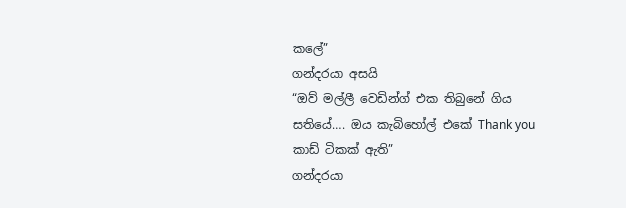කලේ”
ගන්දරයා අසයි
“ඔව් මල්ලී වෙඩින්ග් එක තිබුනේ ගිය සතියේ…. ඔය කැබිහෝල් එකේ Thank you කාඩ් ටිකක් ඇති”
ගන්දරයා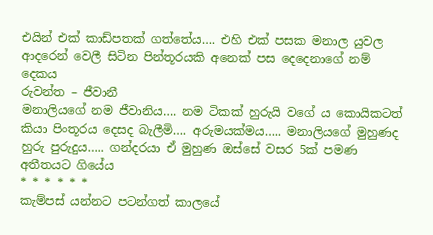එයින් එක් කාඩ්පතක් ගත්තේය…. එහි එක් පසක මනාල යුවල ආදරෙන් වෙලී සිටින පින්තූරයකි අනෙක් පස දෙදෙනාගේ නම් දෙකය
රුවන්ත – ජීවානී
මනාලියගේ නම ජීවානිය…. නම ටිකක් හුරුයි වගේ ය කොයිකටත් කියා පිංතූරය දෙසද බැලීමි…. අරුමයක්මය….. මනාලියගේ මුහුණද හුරු පුරුදුය….. ගන්දරයා ඒ මුහුණ ඔස්සේ වසර 5ක් පමණ අතීතයට ගියේය
* * * * * *
කැම්පස් යන්නට පටන්ගත් කාලයේ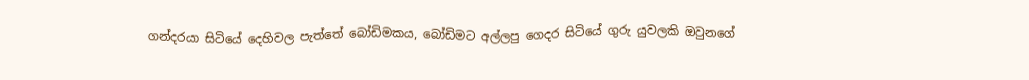ගන්දරයා සිටියේ දෙහිවල පැත්තේ බෝඩිමකය, බෝඩිමට අල්ලපු ගෙදර සිටියේ ගුරු යුවලකි ඔවුනගේ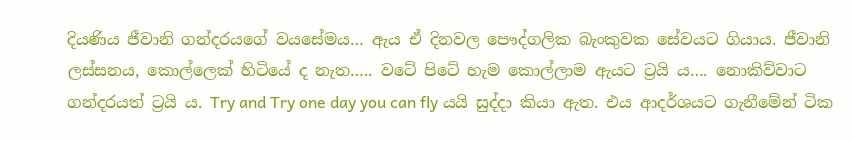දියණිය ජීවානි ගන්දරයගේ වයසේමය… ඇය ඒ දිනවල පෞද්ගලික බැංකුවක සේවයට ගියාය. ජීවානි ලස්සනය, කොල්ලෙක් හිටියේ ද නැත….. වටේ පිටේ හැම කොල්ලාම ඇයට ට්‍රයි ය…. නොකිව්වාට ගන්දරයත් ට්‍රයි ය. Try and Try one day you can fly යයි සුද්දා කියා ඇත. එය ආදර්ශයට ගැනීමේන් ටික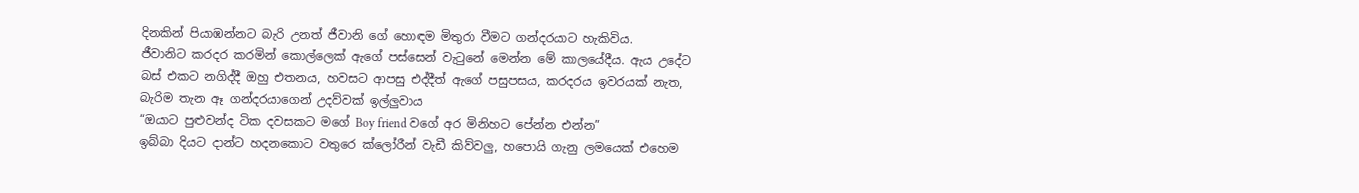දිනකින් පියාඹන්නට බැරි උනත් ජීවානි ගේ හොඳම මිතුරා වීමට ගන්දරයාට හැකිවිය.
ජීවානිට කරදර කරමින් කොල්ලෙක් ඇගේ පස්සෙන් වැටුනේ මෙන්න මේ කාලයේදීය. ඇය උදේට බස් එකට නගිද්දී ඔහු එතනය, හවසට ආපසු එද්දීත් ඇගේ පසුපසය, කරදරය ඉවරයක් නැත, බැරිම තැන ඈ ගන්දරයාගෙන් උදව්වක් ඉල්ලුවාය
“ඔයාට පුළුවන්ද ටික දවසකට මගේ Boy friend වගේ අර මිනිහට පේන්න එන්න”
ඉබ්බා දියට දාන්ට හදනකොට වතුරෙ ක්ලෝරීන් වැඩී කිව්වලු, හපොයි ගැනු ලමයෙක් එහෙම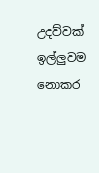උදව්වක් ඉල්ලුවම නොකර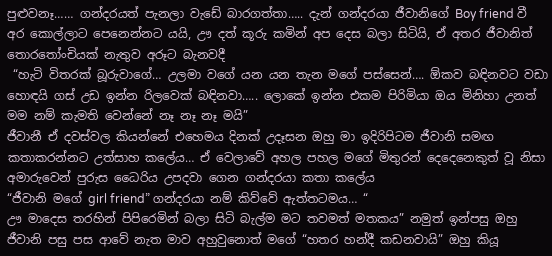පුළුවනෑ…… ගන්දරයත් පැනලා වැඩේ බාරගත්තා….. දැන් ගන්දරයා ජීවානිගේ Boy friend වී අර කොල්ලාට පෙනෙන්නට යයි, ඌ දත් කූරු කමින් අප දෙස බලා සිටියි, ඒ අතර ජීවානිත් තොරතෝංචියක් නැතුව අරූට බැනවදී
 “හැටි විතරක් බූරුවාගේ… උලමා වගේ යන යන තැන මගේ පස්සෙන්…. ඕකව බඳිනවට වඩා හොඳයි ගස් උඩ ඉන්න රිලවෙක් බඳිනවා….. ලොකේ ඉන්න එකම පිරිමියා ඔය මිනිහා උනත් මම නම් කැමති වෙන්නේ නෑ නෑ නෑ මයි”
ජීවානී ඒ දවස්වල කියන්නේ එහෙමය දිනක් උදෑසන ඔහු මා ඉදිරිපිටම ජීවානි සමඟ කතාකරන්නට උත්සාහ කලේය… ඒ වෙලාවේ අහල පහල මගේ මිතුරන් දෙදෙනෙකුත් වූ නිසා අමාරුවෙන් පුරුස ධෛරිය උපදවා ගෙන ගන්දරයා කතා කලේය
“ජීවානි මගේ girl friend” ගන්දරයා නම් කිව්වේ ඇත්තටමය… “
ඌ මාදෙස තරහින් පිපිරෙමින් බලා සිටි බැල්ම මට තවමත් මතකය” නමුත් ඉන්පසු ඔහු ජීවානි පසු පස ආවේ නැත මාව අහුවුනොත් මගේ “හතර හන්දී කඩනවායි” ඔහු කියූ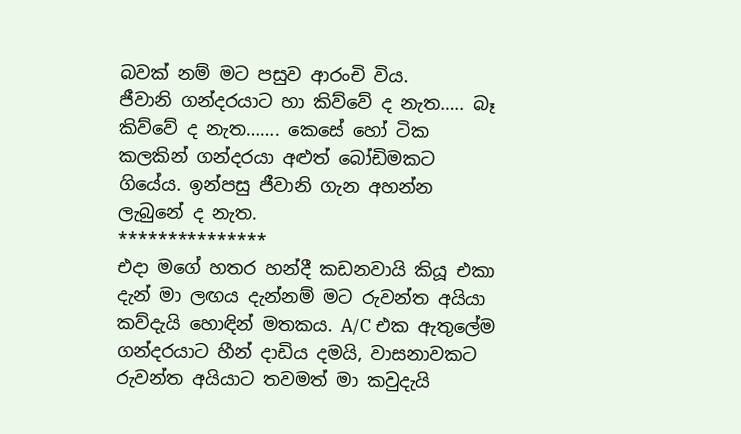බවක් නම් මට පසුව ආරංචි විය.
ජීවානි ගන්දරයාට හා කිව්වේ ද නැත….. බෑ කිව්වේ ද නැත……. කෙසේ හෝ ටික කලකින් ගන්දරයා අළුත් බෝඩිමකට ගියේය. ඉන්පසු ජීවානි ගැන අහන්න ලැබුනේ ද නැත.
***************
එදා මගේ හතර හන්දී කඩනවායි කියූ එකා දැන් මා ලඟය දැන්නම් මට රුවන්ත අයියා කව්දැයි හොඳින් මතකය. A/C එක ඇතුලේම ගන්දරයාට හීන් දාඩිය දමයි, වාසනාවකට රුවන්ත අයියාට තවමත් මා කවුදැයි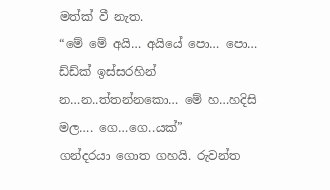මත්ක් වී නැත.
“මේ මේ අයි… අයියේ පො… පො… ඩ්ඩ්ක් ඉස්සරහින් න…න..ත්තන්නකො… මේ හ…හදිසි මල…. ගෙ…ගෙ..යක්”
ගන්දරයා ගොත ගහයි. රුවන්ත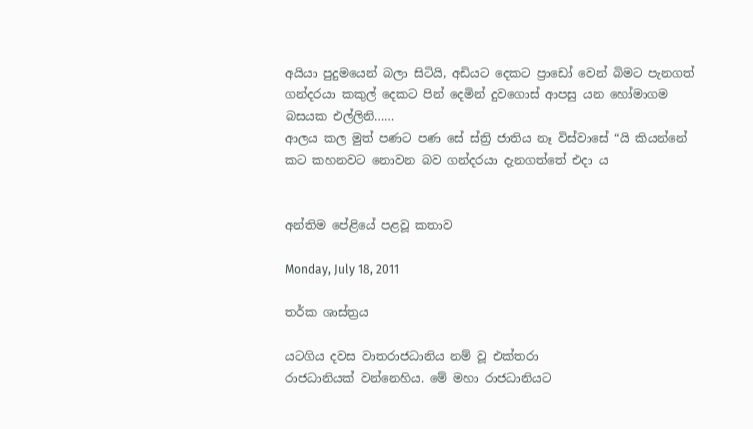අයියා පුදුමයෙන් බලා සිටියි, අඩියට දෙකට ප්‍රාඩෝ වෙන් බිමට පැනගත් ගන්දරයා කකුල් දෙකට පින් දෙමින් දුවගොස් ආපසු යන හෝමාගම බසයක එල්ලිනි……
ආලය කල මුත් පණට පණ සේ ස්ත්‍රි ජාතිය නෑ විස්වාසේ “යි කියන්නේ කට කහනවට නොවන බව ගන්දරයා දැනගත්තේ එදා ය


අන්තිම පේළියේ පළවූ කතාව

Monday, July 18, 2011

තර්ක ශාස්ත්‍රය

යටගිය දවස වාතරාජධානිය නම් වූ එක්තරා
රාජධානියක් වන්නෙහිය. මේ මහා රාජධානියට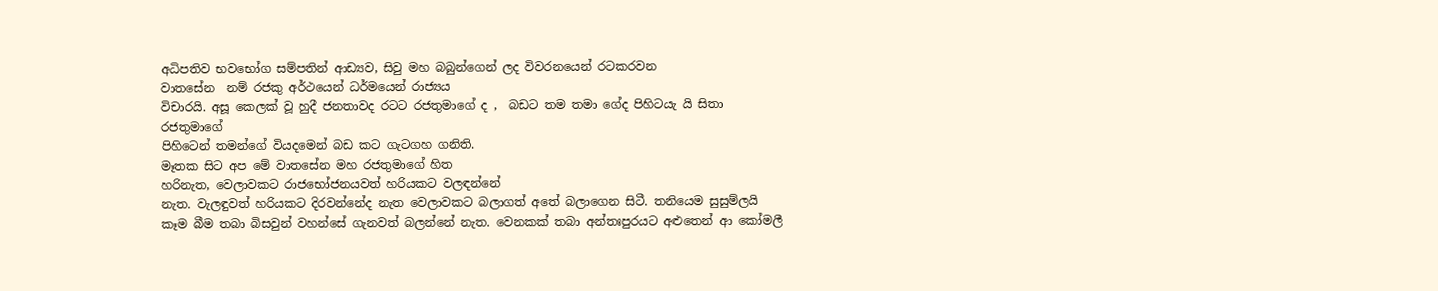අධිපතිව භවභෝග සම්පතින් ආඩ්‍යව, සිවු මහ බබුන්ගෙන් ලද විවරනයෙන් රටකරවන
වාතසේන  නම් රජකු අර්ථයෙන් ධර්මයෙන් රාජ්‍යය
විචාරයි. අසූ කෙලක් වූ හුදී ජනතාවද රටට රජතුමාගේ ද ,  බඩට තම තමා ගේද පිහිටයැ යි සිතා රජතුමාගේ
පිහිටෙන් තමන්ගේ වියදමෙන් බඩ කට ගැටගහ ගනිති.
මෑතක සිට අප මේ වාතසේන මහ රජතුමාගේ හිත
හරිනැත, වෙලාවකට රාජභෝජනයවත් හරියකට වලඳන්නේ
නැත. වැලඳුවත් හරියකට දිරවන්නේද නැත වෙලාවකට බලාගත් අතේ බලාගෙන සිටී. තනියෙම සුසුම්ලයි කෑම බීම තබා බිසවුන් වහන්සේ ගැනවත් බලන්නේ නැත. වෙනකක් තබා අන්තඃපුරයට අළුතෙන් ආ කෝමලී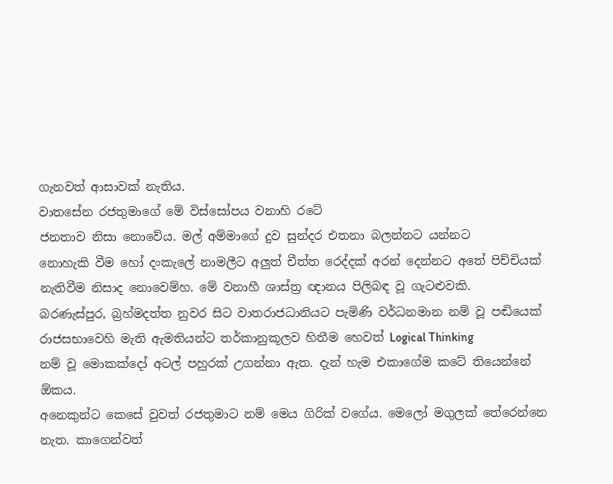ගැනවත් ආසාවක් නැතිය.
වාතසේන රජතුමාගේ මේ විස්සෝපය වනාහි රටේ
ජනතාව නිසා නොවේය. මල් අම්මාගේ දුව සුන්දර එතනා බලන්නට යන්නට
නොහැකි වීම හෝ දංකැලේ නාමලීට අලුත් චීත්ත රෙද්දක් අරන් දෙන්නට අතේ පිච්චියක්
නැතිවීම නිසාද නොවෙම්හ. මේ වනාහී ශාස්ත්‍ර ඥානය පිලිබඳ වූ ගැටළුවකි.
බරණැස්පුර, බ්‍රහ්මදත්ත නුවර සිට වාතරාජධානියට පැමිණි වර්ධනමාන නම් වූ පඬියෙක්
රාජසභාවෙහි මැති ඇමතියන්ට තර්කානුකූලව හිතීම හෙවත් Logical Thinking
නම් වූ මොකක්දෝ අටල් පහුරක් උගන්නා ඇත. දැන් හැම එකාගේම කටේ තියෙන්නේ ඕකය.
අනෙකුන්ට කෙසේ වුවත් රජතුමාට නම් මෙය ගිරික් වගේය. මෙලෝ මගුලක් තේරෙන්නෙ නැත. කාගෙන්වත්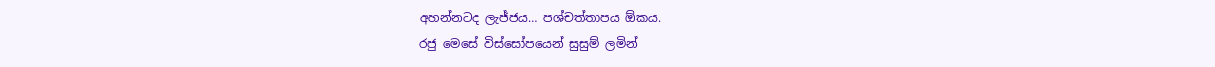අහන්නටද ලැජ්ජය… පශ්චත්තාපය ඕකය.
රජු මෙසේ විස්සෝපයෙන් සුසුම් ලමින්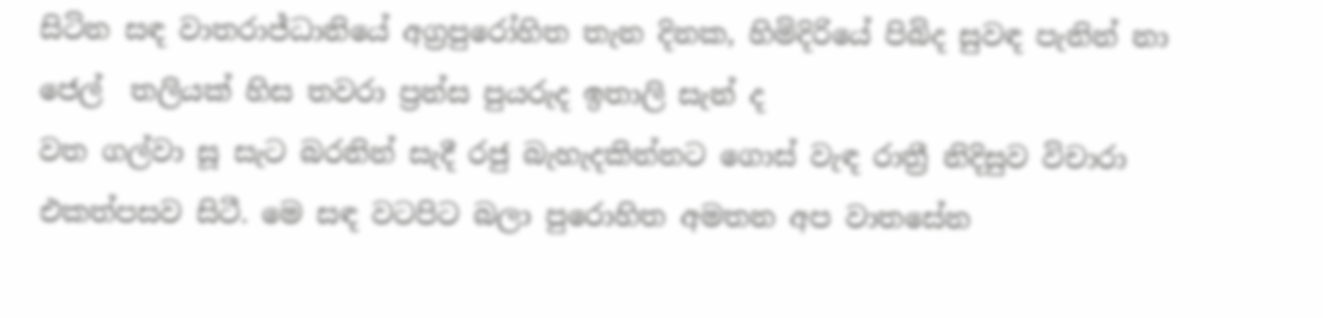සිටින සඳ වාතරාජ්ධානියේ අග්‍රපුරෝහිත තැන දිනක, හිමිදිරියේ පිබිද සුවඳ පැනින් නා ජෙල්  තලියක් හිස තවරා ප්‍රන්ස පුයරුද ඉතාලි සැන් ද
වත ගල්වා සූ සැට බරනින් සැදී රජු බැහැදකින්නට ගොස් වැඳ රාත්‍රී නිදිසුව විචාරා
එකත්පසව සිටී. මෙ සඳ වටපිට බලා පුරොහිත අමතන අප වාතසේන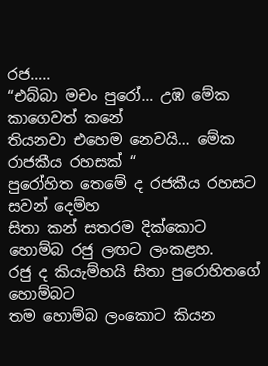රජ…..
“එබ්බා මචං පුරෝ… උඹ මේක කාගෙවත් කනේ
තියනවා එහෙම නෙවයි… මේක රාජකීය රහසක් “
පුරෝහිත තෙමේ ද රජකීය රහසට සවන් දෙම්හ
සිතා කන් සතරම දික්කොට හොම්බ රජු ලඟට ලංකළහ.
රජු ද කියැම්හයි සිතා පුරොහිතගේ හොම්බට
තම හොම්බ ලංකොට කියන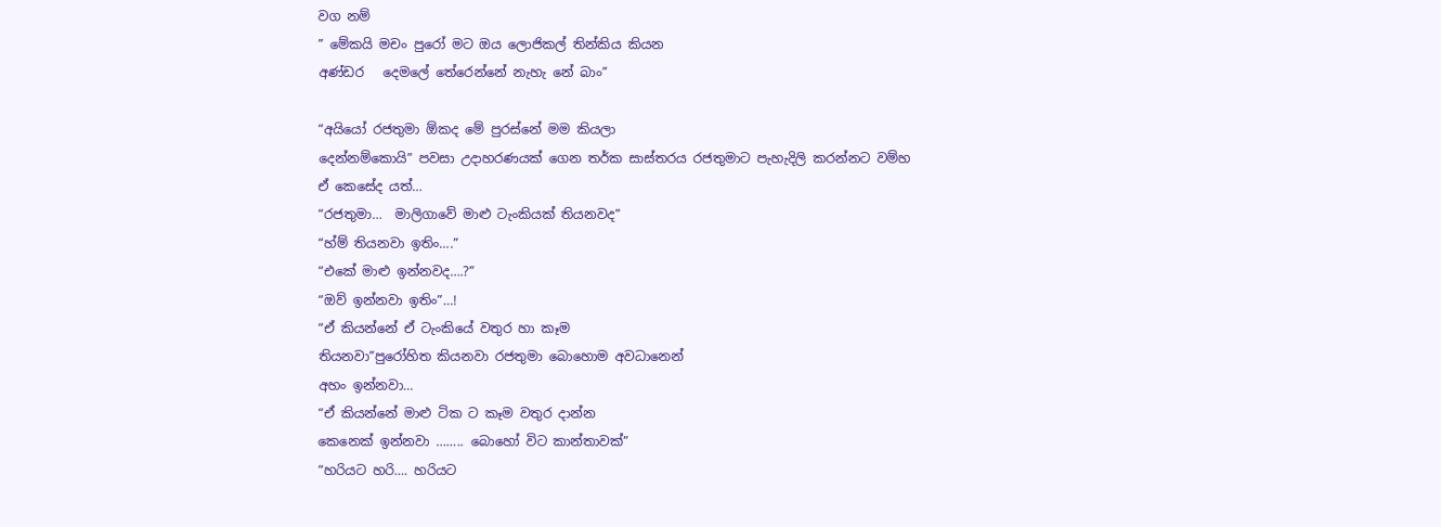වග නම්
” මේකයි මචං පුරෝ මට ඔය ලොජිකල් තින්කිය කියන
අණ්ඩර   දෙමලේ තේරෙන්නේ නැහැ නේ බාං”

“අයියෝ රජතුමා ඕකද මේ පුරස්නේ මම කියලා
දෙන්නම්කොයි” පවසා උදාහරණයක් ගෙන තර්ක සාස්තරය රජතුමාට පැහැදිලි කරන්නට වම්හ
ඒ කෙසේද යත්…
“රජතුමා…  මාලිගාවේ මාළු ටැංකියක් තියනවද”
“හ්ම් තියනවා ඉතිං….”
“එකේ මාළු ඉන්නවද….?”
“ඔව් ඉන්නවා ඉතිං”…!
“ඒ කියන්නේ ඒ ටැංකියේ වතුර හා කෑම
තියනවා”පුරෝහිත කියනවා රජතුමා බොහොම අවධානෙන්
අහං ඉන්නවා…
“ඒ කියන්නේ මාළු ටික ට කෑම වතුර දාන්න
කෙනෙක් ඉන්නවා …….. බොහෝ විට කාන්තාවක්”
“හරියට හරි…. හරියට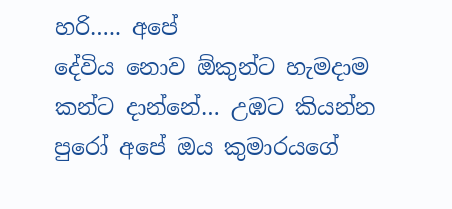හරි….. අපේ
දේවිය නොව ඕකුන්ට හැමදාම කන්ට දාන්නේ… උඹට කියන්න පුරෝ අපේ ඔය කුමාරයගේ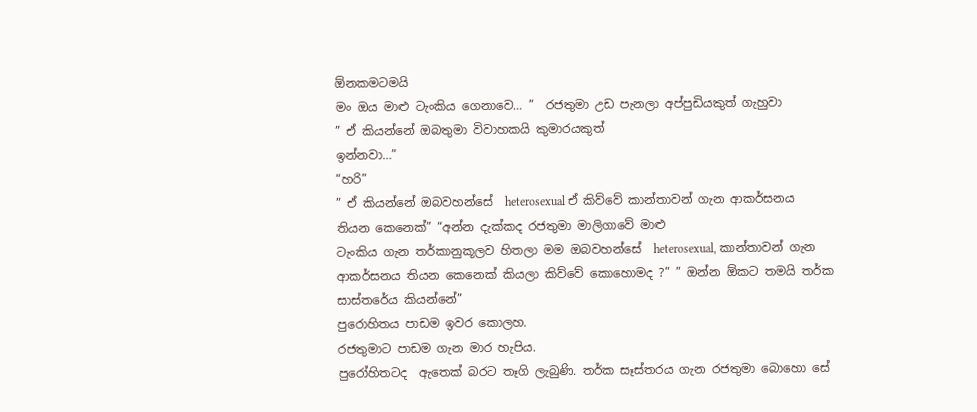ඕනකමටමයි
මං ඔය මාළු ටැංකිය ගෙනාවෙ… ”  රජතුමා උඩ පැනලා අප්පුඩියකුත් ගැහුවා
” ඒ කියන්නේ ඔබතුමා විවාහකයි කුමාරයකුත්
ඉන්නවා…”
“හරි”
” ඒ කියන්නේ ඔබවහන්සේ  heterosexual ඒ කිව්වේ කාන්තාවන් ගැන ආකර්සනය තියන කෙනෙක්” “අන්න දැක්කද රජතුමා මාලිගාවේ මාළු
ටැංකිය ගැන තර්කානුකූලව හිතලා මම ඔබවහන්සේ  heterosexual, කාන්තාවන් ගැන ආකර්සනය තියන කෙනෙක් කියලා කිව්වේ කොහොමද ?” ” ඔන්න ඕකට තමයි තර්ක සාස්තරේය කියන්නේ”
පුරොහිතය පාඩම ඉවර කොලහ.
රජතුමාට පාඩම ගැන මාර හැපිය.
පුරෝහිතටද  ඇතෙක් බරට තෑගි ලැබුණි. තර්ක සෑස්තරය ගැන රජතුමා බොහො සේ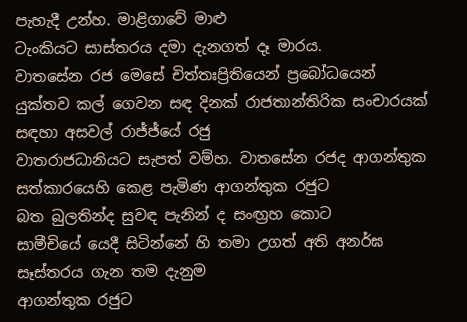පැහැදී උන්හ. මාළිගාවේ මාළු
ටැංකියට සාස්තරය දමා දැනගත් දෑ මාරය.
වාතසේන රජ මෙසේ චිත්තඃප්‍රිතියෙන් ප්‍රබෝධයෙන්
යුක්තව කල් ගෙවන සඳ දිනක් රාජතාන්තිරික සංචාරයක් සඳහා අසවල් රාජ්ජ්යේ රජු
වාතරාජධානියට සැපත් වම්හ. වාතසේන රජද ආගන්තුක සත්කාරයෙහි කෙළ පැමිණ ආගන්තුක රජුට
බත බුලතින්ද සුවඳ පැනින් ද සංඟ්‍රහ කොට
සාමීචියේ යෙදී සිටින්නේ හි තමා උගත් අති අනර්ඝ සෑස්තරය ගැන තම දැනුම
ආගන්තුක රජුට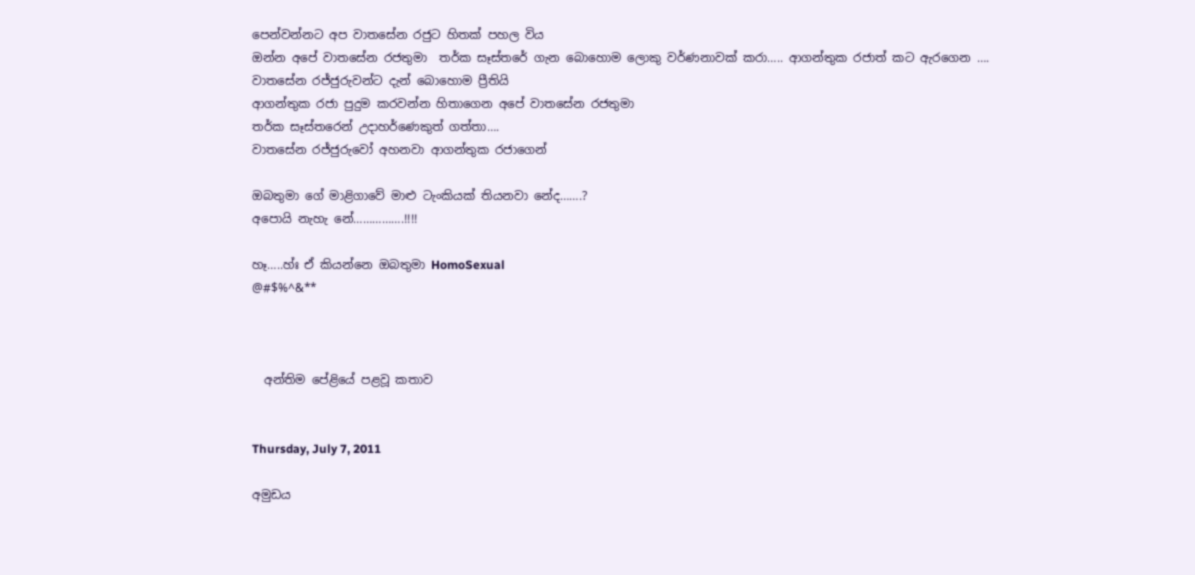පෙන්වන්නට අප වාතසේන රජුට හිතක් පහල විය
ඔන්න අපේ වාතසේන රජතුමා  තර්ක සෑස්තරේ ගැන බොහොම ලොකු වර්ණනාවක් කරා….. ආගන්තුක රජාත් කට ඇරගෙන ….
වාතසේන රජ්ජුරුවන්ට දැන් බොහොම ප්‍රීතියි
ආගන්තුක රජා පුදුම කරවන්න හිතාගෙන අපේ වාතසේන රජතුමා
තර්ක සෑස්තරෙන් උදාහර්ණෙකුත් ගත්තා….
වාතසේන රජ්ජුරුවෝ අහනවා ආගන්තුක රජාගෙන්

ඔබතුමා ගේ මාළිගාවේ මාළු ටැංකියක් තියනවා නේද…….?
අපොයි නැහැ නේ…………….!!!!

හෑ…..හ්ඃ ඒ කියන්නෙ ඔබතුමා HomoSexual
@#$%^&**



  අන්තිම පේළියේ පළවූ කතාව


Thursday, July 7, 2011

අමුඩය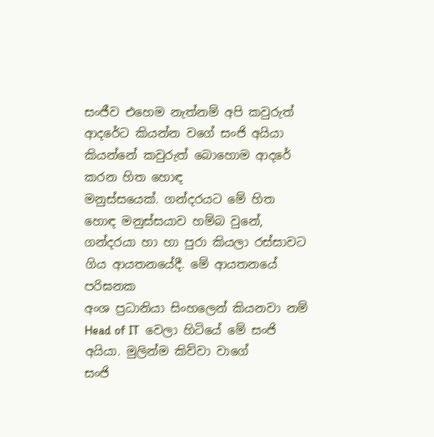සංජීව එහෙම නැත්නම් අපි කවුරුත් ආදරේට කියන්න වගේ සංජි අයියා කියන්නේ කවුරුත් බොහොම ආදරේ කරන හිත හොඳ
මනුස්සයෙක්. ගන්දරයට මේ හිත හොඳ මනුස්සයාව හම්බ වුනේ, ගන්දරයා හා හා පුරා කියලා රස්සාවට ගිය ආයතනයේදී. මේ ආයතනයේ පරිඝනක
අංශ ප්‍රධානියා සිංහලෙන් කියනවා නම් Head of IT  වෙලා හිටියේ මේ සංජි අයියා. මුලින්ම කිව්වා වාගේ
සංජි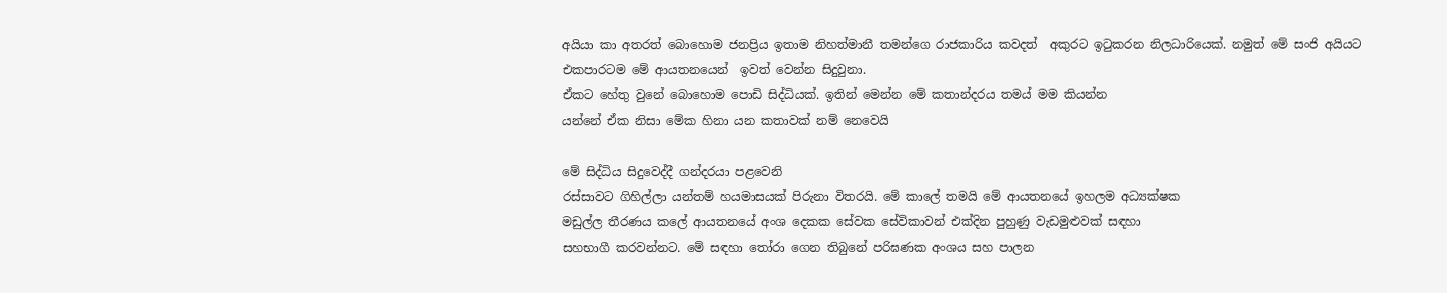අයියා කා අතරත් බොහොම ජනප්‍රිය ඉතාම නිහත්මානී තමන්ගෙ රාජකාරිය කවදත්  අකුරට ඉටුකරන නිලධාරියෙක්. නමුත් මේ සංජි අයියට
එකපාරටම මේ ආයතනයෙන්  ඉවත් වෙන්න සිදුවුනා.
ඒකට හේතු වුනේ බොහොම පොඩි සිද්ධියක්. ඉතින් මෙන්න මේ කතාන්දරය තමය් මම කියන්න
යන්නේ ඒක නිසා මේක හිනා යන කතාවක් නම් නෙවෙයි

මේ සිද්ධිය සිදුවෙද්දී ගන්දරයා පළවෙනි
රස්සාවට ගිහිල්ලා යන්තම් හයමාසයක් පිරුනා විතරයි. මේ කාලේ තමයි මේ ආයතනයේ ඉහලම අධ්‍යක්ෂක
මඩුල්ල තීරණය කලේ ආයතනයේ අංශ දෙකක සේවක සේවිකාවන් එක්දින පුහුණු වැඩමුළුවක් සඳහා
සහභාගී කරවන්නට. මේ සඳහා තෝරා ගෙන තිබුනේ පරිඝණක අංශය සහ පාලන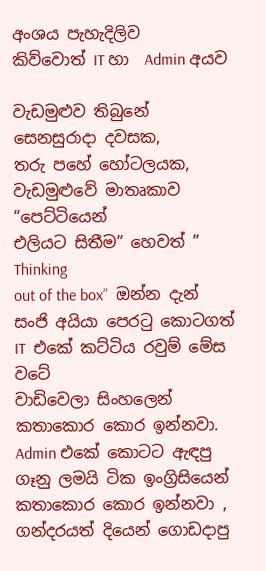අංශය පැහැදිලිව
කිව්වොත් IT හා  Admin අයව

වැඩමුළුව තිබුනේ සෙනසුරාදා දවසක,
තරු පහේ හෝටලයක, වැඩමුළුවේ මාතෘකාව “පෙට්ටියෙන්
එලියට සිතීම” හෙවත් ” Thinking
out of the box”  ඔන්න දැන් සංජි අයියා පෙරටු කොටගත් IT  එකේ කට්ටිය රවුම් මේස වටේ
වාඩිවෙලා සිංහලෙන් කතාකොර කොර ඉන්නවා. Admin එකේ කොටට ඇඳපු ගෑනු ලමයි ටික ඉංග්‍රිසියෙන්
කතාකොර කොර ඉන්නවා , ගන්දරයත් දියෙන් ගොඩදාපු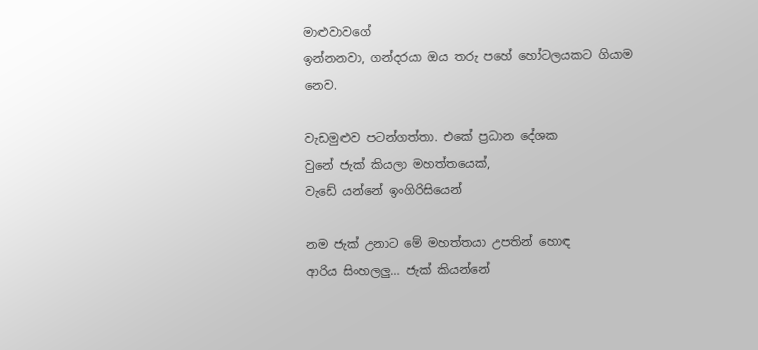මාළුවාවගේ
ඉන්නනවා, ගන්දරයා ඔය තරු පහේ හෝටලයකට ගියාම නෙව.

වැඩමුළුව පටන්ගත්තා. එකේ ප්‍රධාන දේශක
වුනේ ජැක් කියලා මහත්තයෙක්,
වැඩේ යන්නේ ඉංගිරිසියෙන්

නම ජැක් උනාට මේ මහත්තයා උපතින් හොඳ
ආරිය සිංහලලු… ජැක් කියන්නේ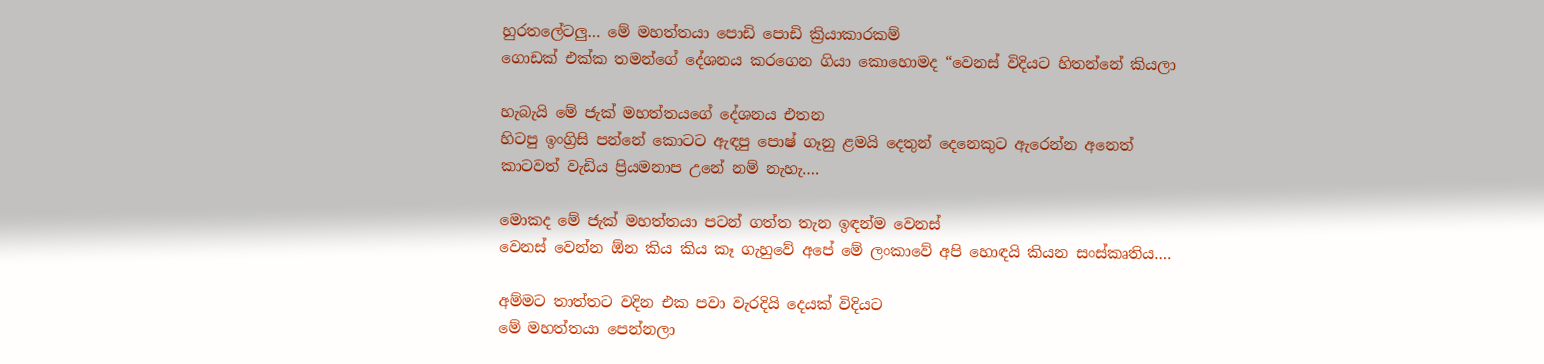හුරතලේටලු… මේ මහත්තයා පොඩි පොඩි ක්‍රියාකාරකම්
ගොඩක් එක්ක තමන්ගේ දේශනය කරගෙන ගියා කොහොමද “වෙනස් විදියට හිතන්නේ කියලා

හැබැයි මේ ජැක් මහත්තයගේ දේශනය එතන
හිටපු ඉංග්‍රිසි පන්නේ කොටට ඇඳපු පොෂ් ගෑනු ළමයි දෙතුන් දෙනෙකුට ඇරෙන්න අනෙත්
කාටවත් වැඩිය ප්‍රියමනාප උනේ නම් නැහැ….

මොකද මේ ජැක් මහත්තයා පටන් ගත්ත තැන ඉඳන්ම වෙනස්
වෙනස් වෙන්න ඕන කිය කිය කෑ ගැහුවේ අපේ මේ ලංකාවේ අපි හොඳයි කියන සංස්කෘතිය….

අම්මට තාත්තට වදින එක පවා වැරදියි දෙයක් විදියට
මේ මහත්තයා පෙන්නලා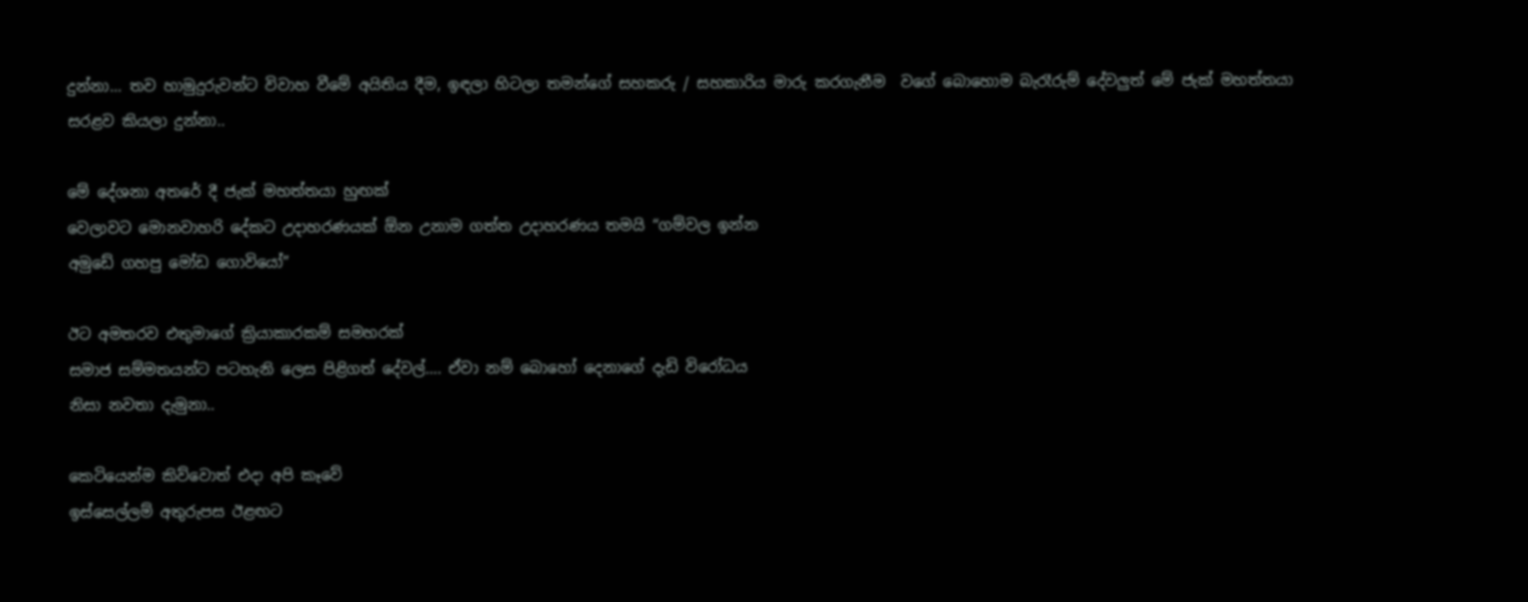දුන්නා… තව හාමුදුරුවන්ට විවාහ වීමේ අයිතිය දීම, ඉඳලා හිටලා තමන්ගේ සහකරු / සහකාරිය මාරු කරගැනීම  වගේ බොහොම බැරෑරුම් දේවලුත් මේ ජැක් මහත්තයා
සරළව කියලා දුන්නා..

මේ දේශනා අතරේ දී ජැක් මහත්තයා හුඟක්
වෙලාවට මොනවාහරි දේකට උදාහරණයක් ඕන උනාම ගත්ත උදාහරණය තමයි “ගම්වල ඉන්න
අමුඩේ ගහපු මෝඩ ගොවියෝ”

ඊට අමතරව එතුමාගේ ක්‍රියාකාරකම් සමහරක්
සමාජ සම්මතයන්ට පටහැනි ලෙස පිළිගත් දේවල්…. ඒවා නම් බොහෝ දෙනාගේ දැඩි විරෝධය
නිසා නවතා දැමුනා..

කෙටියෙන්ම කිව්වොත් එදා අපි කෑවේ
ඉස්සෙල්ලම් අතුරුපස ඊළඟට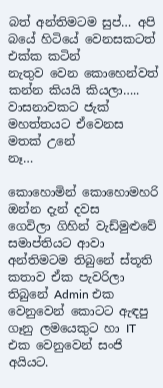බත් අන්තිමටම සුප්… අපි බයේ හිටියේ වෙනසකටත් එක්ක කටින්
නැතුව වෙන කොහෙන්වත් කන්න කියයි කියලා….. වාසනාවකට ජැක් මහත්තයට ඒවෙනස මතක් උනේ
නෑ…

කොහොමින් කොහොමහරි ඔන්න දැන් දවස
ගෙවිලා ගිහින් වැඩ්මුළුවේ සමාප්තියට ආවා අන්තිමටම තිබුනේ ස්තූති කතාව ඒක පැවරිලා
තිබුනේ Admin එක වෙනුවෙන් කොටට ඇඳපු ගෑනු ලමයෙකුට හා IT එක වෙනුවෙන් සංජි අයියට.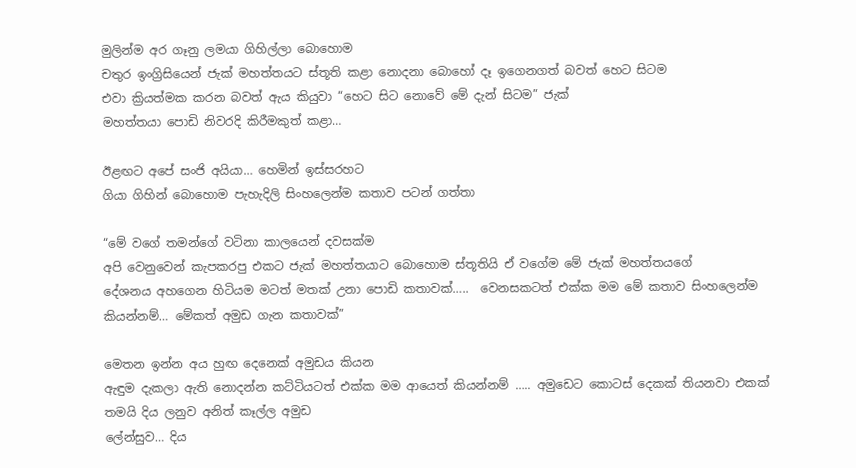මුලින්ම අර ගෑනු ලමයා ගිහිල්ලා බොහොම
චතුර ඉංග්‍රිසියෙන් ජැක් මහත්තයට ස්තූති කළා නොදනා බොහෝ දෑ ඉගෙනගත් බවත් හෙට සිටම
එවා ක්‍රියත්මක කරන බවත් ඇය කියුවා “හෙට සිට නොවේ මේ දැන් සිටම” ජැක්
මහත්තයා පොඩි නිවරදි කිරීමකුත් කළා…

ඊළඟට අපේ සංජි අයියා… හෙමින් ඉස්සරහට
ගියා ගිහින් බොහොම පැහැදිලි සිංහලෙන්ම කතාව පටන් ගත්තා

“මේ වගේ තමන්ගේ වටිනා කාලයෙන් දවසක්ම
අපි වෙනුවෙන් කැපකරපු එකට ජැක් මහත්තයාට බොහොම ස්තූතියි ඒ වගේම මේ ජැක් මහත්තයගේ
දේශනය අහගෙන හිටියම මටත් මතක් උනා පොඩි කතාවක්…..  වෙනසකටත් එක්ක මම මේ කතාව සිංහලෙන්ම
කියන්නම්… මේකත් අමුඩ ගැන කතාවක්”

මෙතන ඉන්න අය හුඟ දෙනෙක් අමුඩය කියන
ඇඳුම දැකලා ඇති නොදන්න කට්ටියටත් එක්ක මම ආයෙත් කියන්නම් ….. අමුඩෙට කොටස් දෙකක් තියනවා එකක් තමයි දිය ලනුව අනිත් කෑල්ල අමුඩ
ලේන්සුව… දිය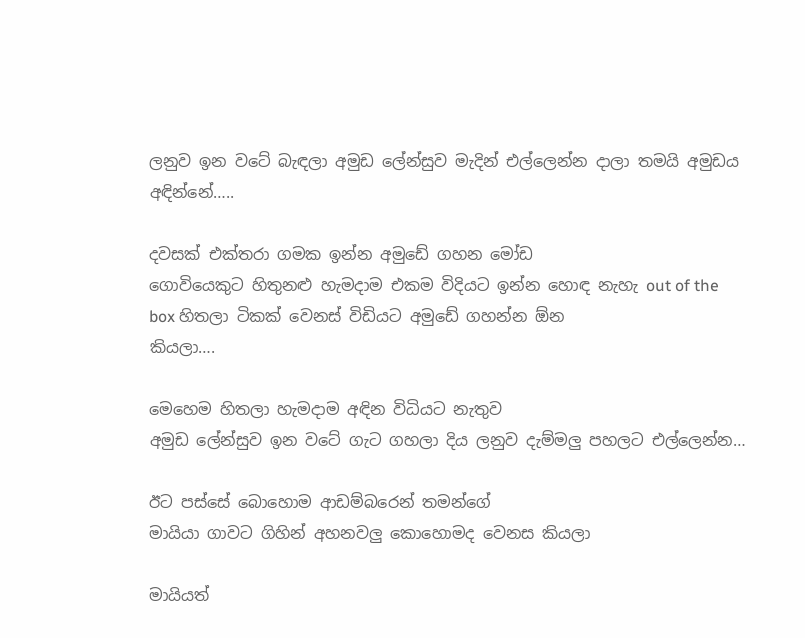ලනුව ඉන වටේ බැඳලා අමුඩ ලේන්සුව මැදින් එල්ලෙන්න දාලා තමයි අමුඩය
අඳින්නේ…..

දවසක් එක්තරා ගමක ඉන්න අමුඩේ ගහන මෝඩ
ගොවියෙකුට හිතුනළු හැමදාම එකම විදියට ඉන්න හොඳ නැහැ out of the box හිතලා ටිකක් වෙනස් විඩියට අමුඩේ ගහන්න ඕන
කියලා….

මෙහෙම හිතලා හැමදාම අඳින විධියට නැතුව
අමුඩ ලේන්සුව ඉන වටේ ගැට ගහලා දිය ලනුව දැම්මලු පහලට එල්ලෙන්න…

ඊට පස්සේ බොහොම ආඩම්බරෙන් තමන්ගේ
මායියා ගාවට ගිහින් අහනවලු කොහොමද වෙනස කියලා

මායියත්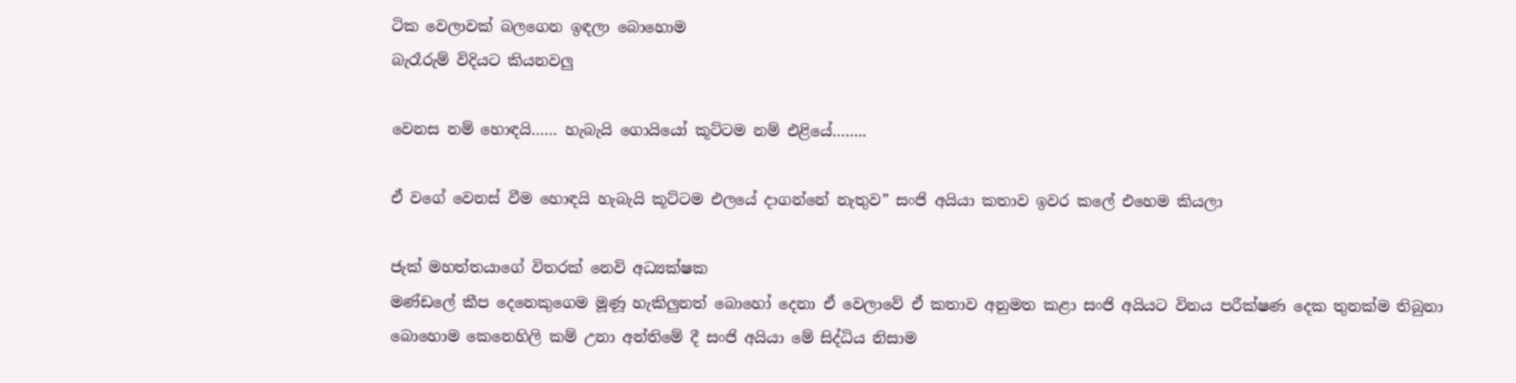ටික වෙලාවක් බලගෙන ඉඳලා බොහොම
බැරෑරුම් විදියට කියනවලු

වෙනස නම් හොඳයි…… හැබැයි ගොයියෝ කූට්ටම නම් එළියේ……..

ඒ වගේ වෙනස් වීම හොඳයි හැබැයි කූට්ටම එලයේ දාගන්නේ නැතුව” සංජි අයියා කතාව ඉවර කලේ එහෙම කියලා

ජැක් මහත්තයාගේ විතරක් නෙවි අධ්‍යක්ෂක
මණ්ඩලේ කීප දෙනෙකුගෙම මූණූ හැකිලුනත් බොහෝ දෙනා ඒ වෙලාවේ ඒ කතාව අනුමත කළා සංජි අයියට විනය පරීක්ෂණ දෙක තුනක්ම තිබුනා
බොහොම කෙනෙහිලි කම් උනා අන්තිමේ දී සංජි අයියා මේ සිද්ධිය නිසාම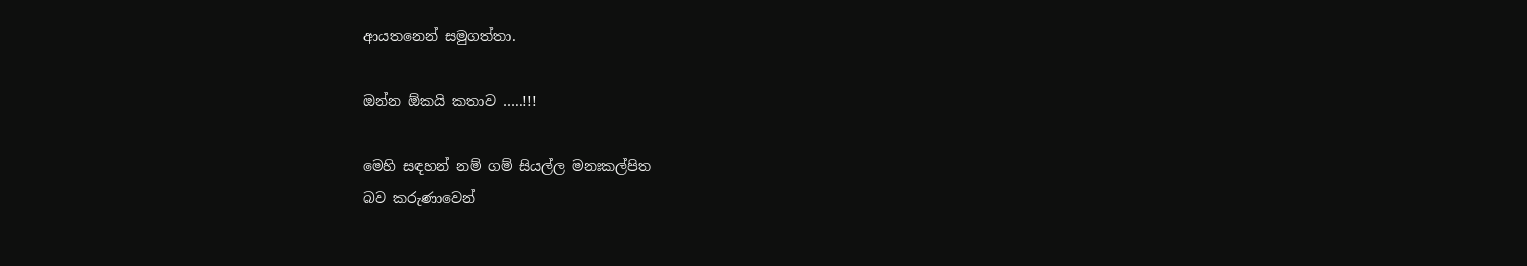ආයතනෙන් සමුගත්තා.

ඔන්න ඕකයි කතාව …..!!!

මෙහි සඳහන් නම් ගම් සියල්ල මනඃකල්පිත
බව කරුණාවෙන්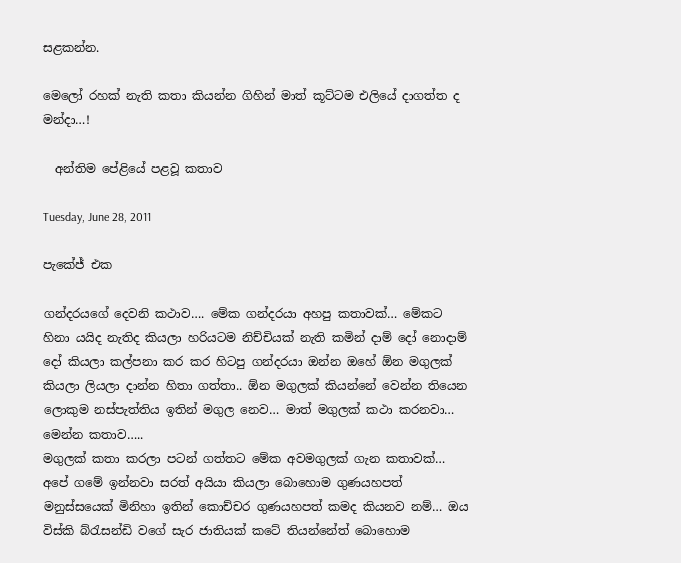සළකන්න.

මෙලෝ රහක් නැති කතා කියන්න ගිහින් මාත් කූට්ටම එලියේ දාගත්ත ද මන්දා…!

  අන්තිම පේළියේ පළවූ කතාව

Tuesday, June 28, 2011

පැකේජ් එක

ගන්දරයගේ දෙවනි කථාව…. මේක ගන්දරයා අහපු කතාවක්… මේකට හිනා යයිද නැතිද කියලා හරියටම නිච්චියක් නැති කමින් දාම් දෝ නොදාම් දෝ කියලා කල්පනා කර කර හිටපු ගන්දරයා ඔන්න ඔහේ ඕන මගුලක් කියලා ලියලා දාන්න හිතා ගත්තා.. ඕන මගුලක් කියන්නේ වෙන්න තියෙන ලොකුම නස්පැත්තිය ඉතින් මගුල නෙව… මාත් මගුලක් කථා කරනවා… මෙන්න කතාව…..
මගුලක් කතා කරලා පටන් ගත්තට මේක අවමගුලක් ගැන කතාවක්… අපේ ගමේ ඉන්නවා සරත් අයියා කියලා බොහොම ගුණයහපත් මනුස්සයෙක් මිනිහා ඉතින් කොච්චර ගුණයහපත් කමද කියනව නම්… ඔය විස්කි බ්රැසන්ඩි වගේ සැර ජාතියක් කටේ තියන්නේත් බොහොම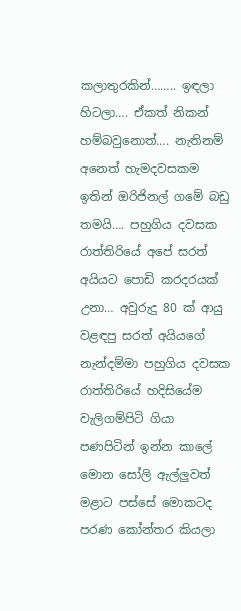කලාතුරකින්…….. ඉඳලා හිටලා…. ඒකත් නිකන් හම්බවුනොත්…. නැතිනම් අනෙත් හැමදවසකම ඉතින් ඔරිජිනල් ගමේ බඩු තමයි…. පහුගිය දවසක රාත්තිරියේ අපේ සරත් අයියට පොඩි කරදරයක් උනා… අවුරුදු 80 ක් ආයු වළඳපු සරත් අයියගේ නැන්දම්මා පහුගිය දවසක රාත්තිරියේ හදිසියේම වැලිගම්පිටි ගියා පණපිටින් ඉන්න කාලේ මොන සෝලි ඇල්ලුවත් මළාට පස්සේ මොකටද පරණ කෝන්තර කියලා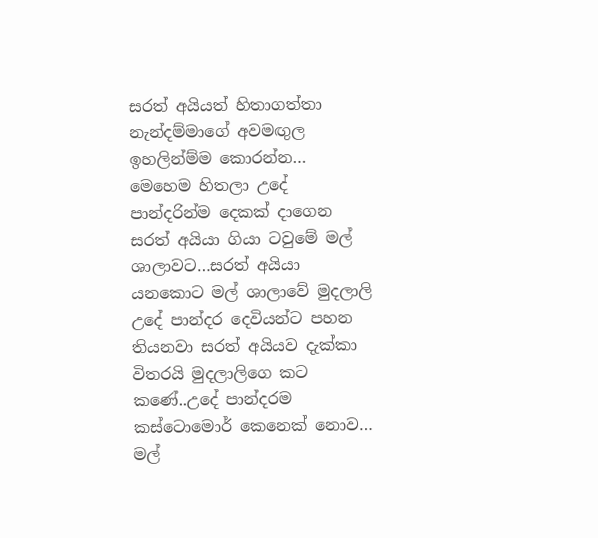සරත් අයියත් හිතාගත්තා නැන්දම්මාගේ අවමඟුල ඉහලින්ම්ම කොරන්න… මෙහෙම හිතලා උදේ පාන්දරින්ම දෙකක් දාගෙන සරත් අයියා ගියා ටවුමේ මල් ශාලාවට…සරත් අයියා යනකොට මල් ශාලාවේ මුදලාලි උදේ පාන්දර දෙවියන්ට පහන තියනවා සරත් අයියව දැක්කා විතරයි මුදලාලිගෙ කට කණේ..උදේ පාන්දරම කස්ටොමොර් කෙනෙක් නොව… මල්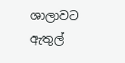ශාලාවට ඇතුල්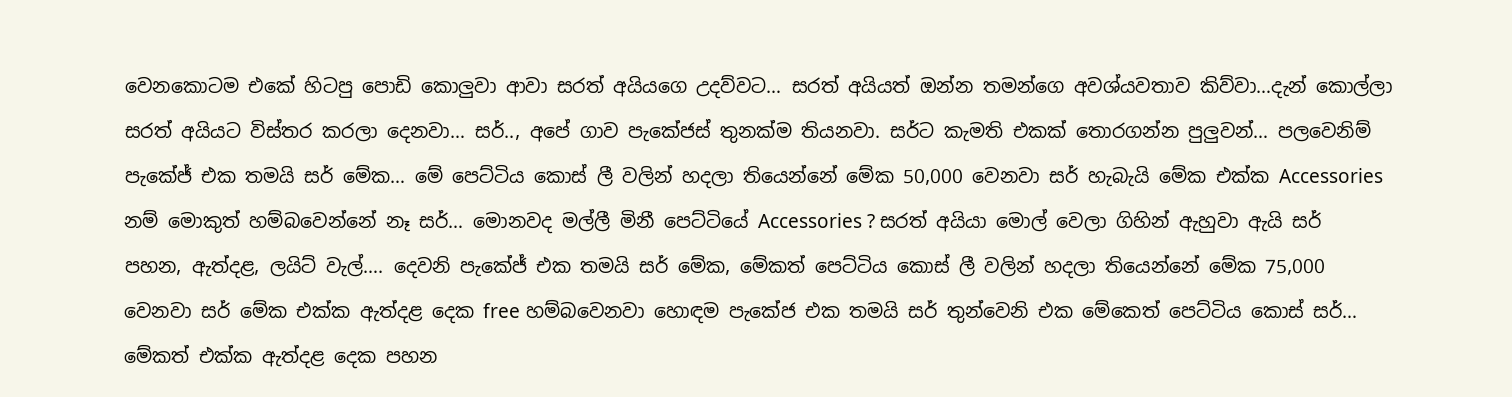වෙනකොටම එකේ හිටපු පොඩි කොලුවා ආවා සරත් අයියගෙ උදව්වට… සරත් අයියත් ඔන්න තමන්ගෙ අවශ්යවතාව කිව්වා…දැන් කොල්ලා සරත් අයියට විස්තර කරලා දෙනවා… සර්.., අපේ ගාව පැකේජස් තුනක්ම තියනවා. සර්ට කැමති එකක් තොරගන්න පුලුවන්… පලවෙනිම් පැකේජ් එක තමයි සර් මේක… මේ පෙට්ටිය කොස් ලී වලින් හදලා තියෙන්නේ මේක 50,000 වෙනවා සර් හැබැයි මේක එක්ක Accessories නම් මොකුත් හම්බවෙන්නේ නෑ සර්… මොනවද මල්ලී මිනී පෙට්ටියේ Accessories ? සරත් අයියා මොල් වෙලා ගිහින් ඇහුවා ඇයි සර් පහන, ඇත්දළ, ලයිට් වැල්…. දෙවනි පැකේජ් එක තමයි සර් මේක, මේකත් පෙට්ටිය කොස් ලී වලින් හදලා තියෙන්නේ මේක 75,000 වෙනවා සර් මේක එක්ක ඇත්දළ දෙක free හම්බවෙනවා හොඳම පැකේජ එක තමයි සර් තුන්වෙනි එක මේකෙත් පෙට්ටිය කොස් සර්… මේකත් එක්ක ඇත්දළ දෙක පහන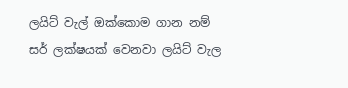ලයිට් වැල් ඔක්කොම ගාන නම් සර් ලක්ෂයක් වෙනවා ලයිට් වැල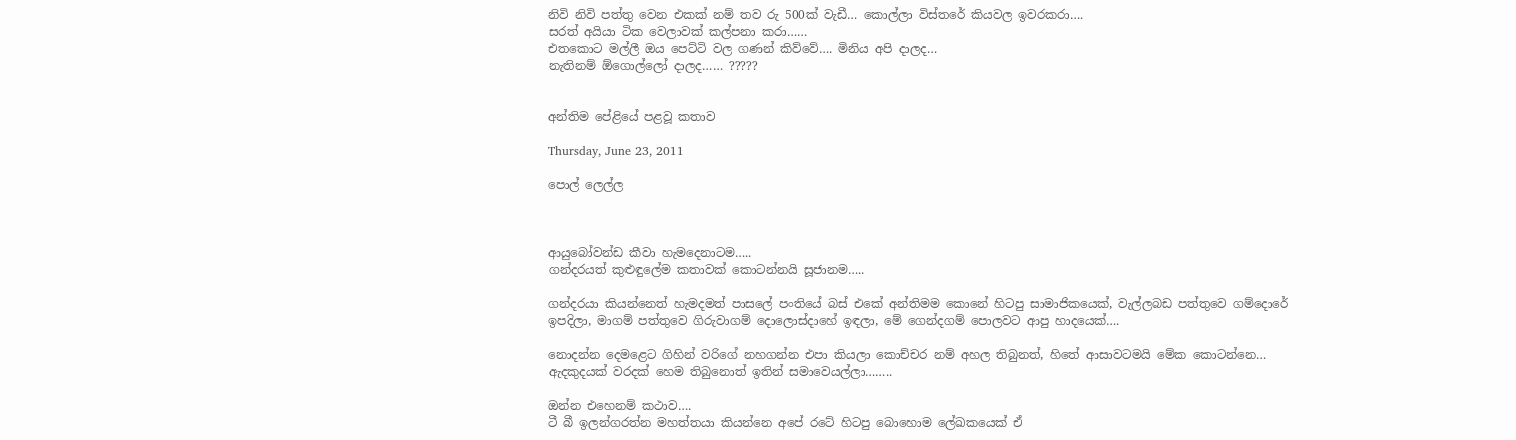නිවි නිවි පත්තු වෙන එකක් නම් තව රු 500ක් වැඩී… කොල්ලා විස්තරේ කියවල ඉවරකරා….
සරත් අයියා ටික වෙලාවක් කල්පනා කරා……
එතකොට මල්ලී ඔය පෙට්ටි වල ගණන් කිව්වේ…. මිනිය අපි දාලද…
නැතිනම් ඕගොල්ලෝ දාලද…… ?????


අන්තිම පේළියේ පළවූ කතාව

Thursday, June 23, 2011

පොල් ලෙල්ල



ආයුබෝවන්ඩ කීවා හැමදෙනාටම…..
ගන්දරයත් කුළුඳුලේම කතාවක් කොටන්නයි සූජානම…..

ගන්දරයා කියන්නෙත් හැමදමත් පාසලේ පංතියේ බස් එකේ අන්තිමම කොනේ හිටපු සාමාජිකයෙක්, වැල්ලබඩ පත්තුවෙ ගම්දොරේ ඉපදිලා, මාගම් පත්තුවෙ ගිරුවාගම් දොලොස්දාහේ ඉඳලා, මේ ගෙන්දගම් පොලවට ආපු හාදයෙක්….

නොදන්න දෙමළෙට ගිහින් වරිගේ නහගන්න එපා කියලා කොච්චර නම් අහල තිබුනත්, හිතේ ආසාවටමයි මේක කොටන්නෙ… ඇදකුදයක් වරදක් හෙම තිබුනොත් ඉතින් සමාවෙයල්ලා……..

ඔන්න එහෙනම් කථාව….
ටී බී ඉලන්ගරත්න මහත්තයා කියන්නෙ අපේ රටේ හිටපු බොහොම ලේඛකයෙක් ඒ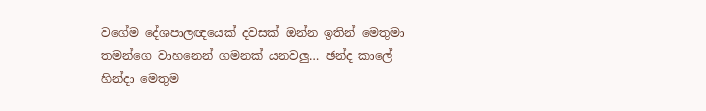වගේම දේශපාලඥයෙක් දවසක් ඔන්න ඉතින් මෙතුමා තමන්ගෙ වාහනෙන් ගමනක් යනවලු… ඡන්ද කාලේ හින්දා මෙතුම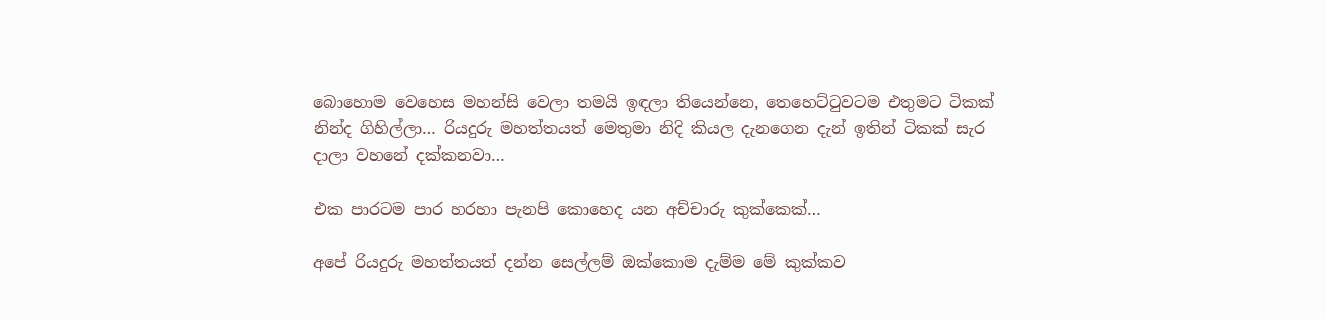බොහොම වෙහෙස මහන්සි වෙලා තමයි ඉඳලා තියෙන්නෙ, තෙහෙට්ටුවටම එතුමට ටිකක් නින්ද ගිහිල්ලා… රියදුරු මහත්තයත් මෙතුමා නිදි කියල දැනගෙන දැන් ඉතින් ටිකක් සැර දාලා වහනේ දක්කනවා…

එක පාරටම පාර හරහා පැනපි කොහෙද යන අච්චාරු කුක්කෙක්…

අපේ රියදුරු මහත්තයත් දන්න සෙල්ලම් ඔක්කොම දැම්ම මේ කුක්කව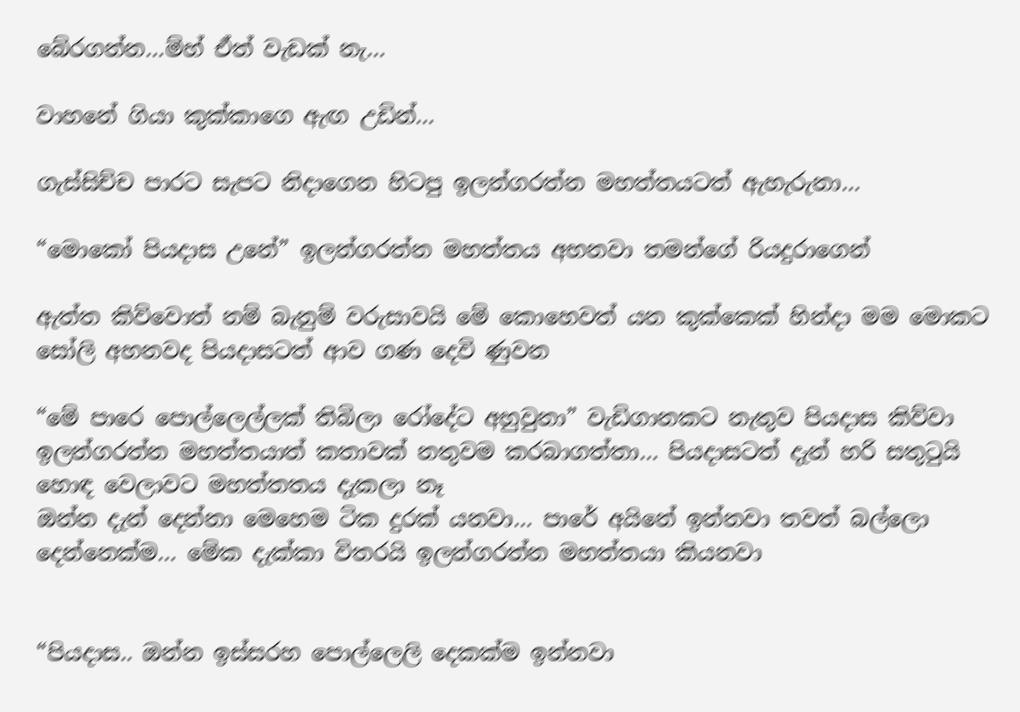බේරගන්න…ම්හ් ඒත් වැඩක් නැ…

වාහනේ ගියා කුක්කාගෙ ඇඟ උඩින්…

ගැස්සිච්ච පාරට සැපට නිදාගෙන හිටපු ඉලන්ගරත්න මහත්තයටත් ඇහැරුනා…

“මොකෝ පියදාස උනේ” ඉලන්ගරත්න මහත්තය අහනවා තමන්ගේ රියදුරාගෙන්

ඇත්ත කිව්වොත් නම් බැනුම් වරුසාවයි මේ කොහෙවත් යන කුක්කෙක් හින්දා මම මොකට සෝලි අහනවද පියදාසටත් ආව ගණ දෙවි ණුවන

“මේ පාරෙ පොල්ලෙල්ලක් තිබිලා රෝදේට අහුවුනා” වැඩිගානකට නැතුව පියදාස කිව්වා
ඉලන්ගරත්න මහත්තයාත් කතාවක් නතුවම කරබාගත්තා… පියදාසටත් දැන් හරි සතුටුයි හොඳ වෙලාවට මහත්තතය දැකලා නෑ
ඔන්න දැන් දෙන්නා මෙහෙම ටික දුරක් යනවා… පාරේ අයිනේ ඉන්නවා තවත් බල්ලො දෙන්නෙක්ම… මේක දැක්කා විතරයි ඉලන්ගරත්න මහත්තයා කියනවා


“පියදාස.. ඔන්න ඉස්සරහ පොල්ලෙලි දෙකක්ම ඉන්නවා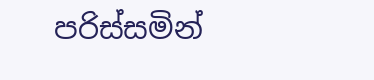පරිස්සමින්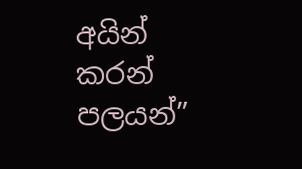අයින් කරන් පලයන්”